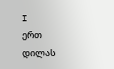I
ერთ დილას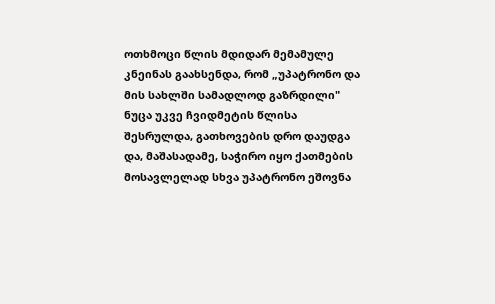ოთხმოცი წლის მდიდარ მემამულე კნეინას გაახსენდა, რომ „უპატრონო და მის სახლში სამადლოდ გაზრდილი" ნუცა უკვე ჩვიდმეტის წლისა შესრულდა, გათხოვების დრო დაუდგა და, მაშასადამე, საჭირო იყო ქათმების მოსავლელად სხვა უპატრონო ეშოვნა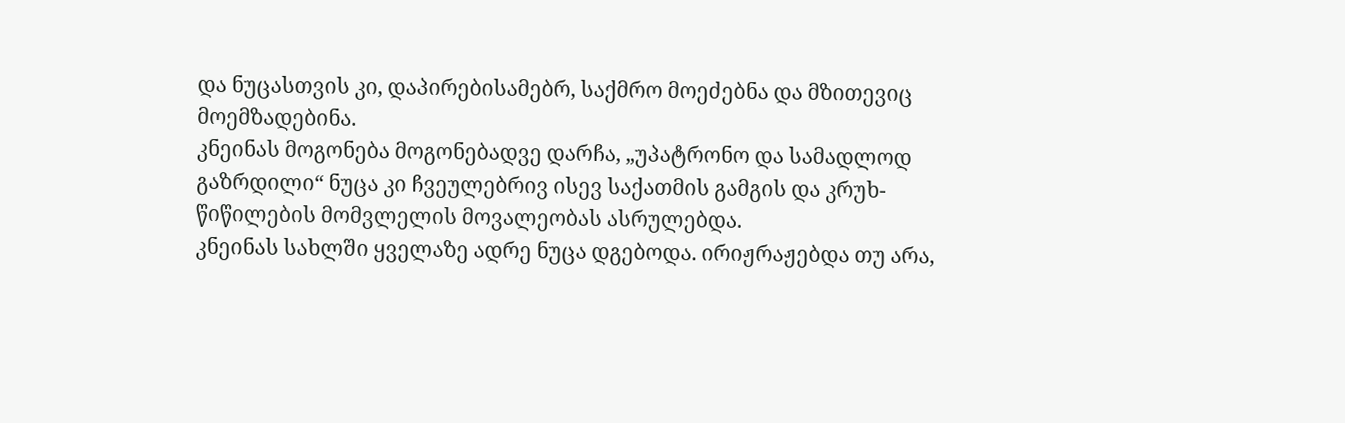და ნუცასთვის კი, დაპირებისამებრ, საქმრო მოეძებნა და მზითევიც მოემზადებინა.
კნეინას მოგონება მოგონებადვე დარჩა, „უპატრონო და სამადლოდ გაზრდილი“ ნუცა კი ჩვეულებრივ ისევ საქათმის გამგის და კრუხ-წიწილების მომვლელის მოვალეობას ასრულებდა.
კნეინას სახლში ყველაზე ადრე ნუცა დგებოდა. ირიჟრაჟებდა თუ არა,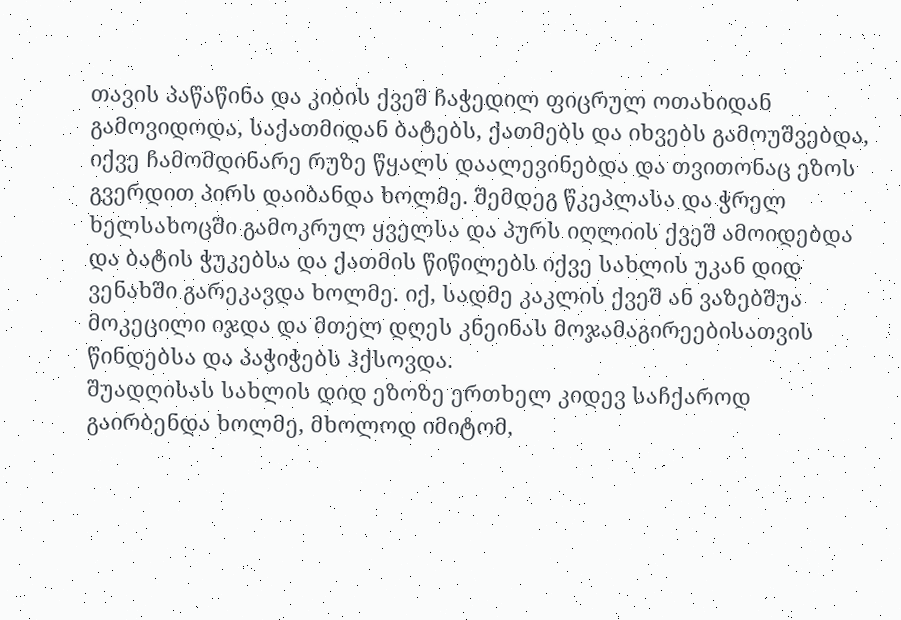თავის პაწაწინა და კიბის ქვეშ ჩაჭედილ ფიცრულ ოთახიდან გამოვიდოდა, საქათმიდან ბატებს, ქათმებს და იხვებს გამოუშვებდა, იქვე ჩამომდინარე რუზე წყალს დაალევინებდა და თვითონაც ეზოს გვერდით პირს დაიბანდა ხოლმე. შემდეგ წკეპლასა და ჭრელ ხელსახოცში გამოკრულ ყველსა და პურს იღლიის ქვეშ ამოიდებდა და ბატის ჭუკებსა და ქათმის წიწილებს იქვე სახლის უკან დიდ ვენახში გარეკავდა ხოლმე. იქ, სადმე კაკლის ქვეშ ან ვაზებშუა მოკეცილი იჯდა და მთელ დღეს კნეინას მოჯამაგირეებისათვის წინდებსა და პაჭიჭებს ჰქსოვდა.
შუადღისას სახლის დიდ ეზოზე ერთხელ კიდევ საჩქაროდ გაირბენდა ხოლმე, მხოლოდ იმიტომ,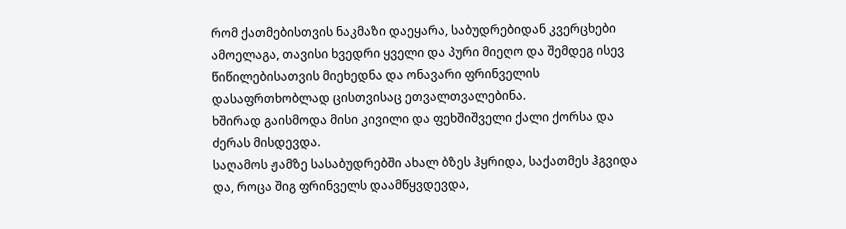რომ ქათმებისთვის ნაკმაზი დაეყარა, საბუდრებიდან კვერცხები ამოელაგა, თავისი ხვედრი ყველი და პური მიეღო და შემდეგ ისევ წიწილებისათვის მიეხედნა და ონავარი ფრინველის დასაფრთხობლად ცისთვისაც ეთვალთვალებინა.
ხშირად გაისმოდა მისი კივილი და ფეხშიშველი ქალი ქორსა და ძერას მისდევდა.
საღამოს ჟამზე სასაბუდრებში ახალ ბზეს ჰყრიდა, საქათმეს ჰგვიდა და, როცა შიგ ფრინველს დაამწყვდევდა,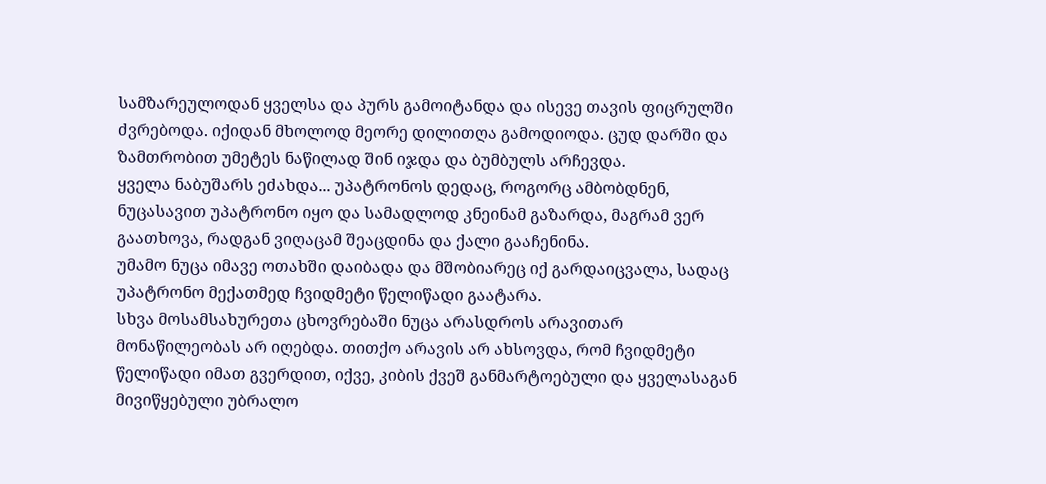სამზარეულოდან ყველსა და პურს გამოიტანდა და ისევე თავის ფიცრულში ძვრებოდა. იქიდან მხოლოდ მეორე დილითღა გამოდიოდა. ცუდ დარში და ზამთრობით უმეტეს ნაწილად შინ იჯდა და ბუმბულს არჩევდა.
ყველა ნაბუშარს ეძახდა... უპატრონოს დედაც, როგორც ამბობდნენ, ნუცასავით უპატრონო იყო და სამადლოდ კნეინამ გაზარდა, მაგრამ ვერ გაათხოვა, რადგან ვიღაცამ შეაცდინა და ქალი გააჩენინა.
უმამო ნუცა იმავე ოთახში დაიბადა და მშობიარეც იქ გარდაიცვალა, სადაც უპატრონო მექათმედ ჩვიდმეტი წელიწადი გაატარა.
სხვა მოსამსახურეთა ცხოვრებაში ნუცა არასდროს არავითარ მონაწილეობას არ იღებდა. თითქო არავის არ ახსოვდა, რომ ჩვიდმეტი წელიწადი იმათ გვერდით, იქვე, კიბის ქვეშ განმარტოებული და ყველასაგან მივიწყებული უბრალო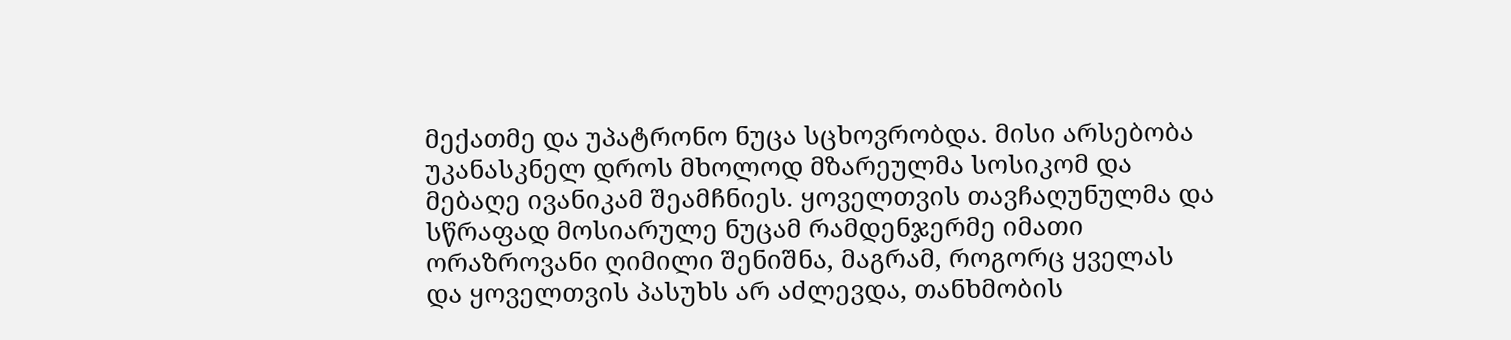მექათმე და უპატრონო ნუცა სცხოვრობდა. მისი არსებობა უკანასკნელ დროს მხოლოდ მზარეულმა სოსიკომ და მებაღე ივანიკამ შეამჩნიეს. ყოველთვის თავჩაღუნულმა და სწრაფად მოსიარულე ნუცამ რამდენჯერმე იმათი ორაზროვანი ღიმილი შენიშნა, მაგრამ, როგორც ყველას და ყოველთვის პასუხს არ აძლევდა, თანხმობის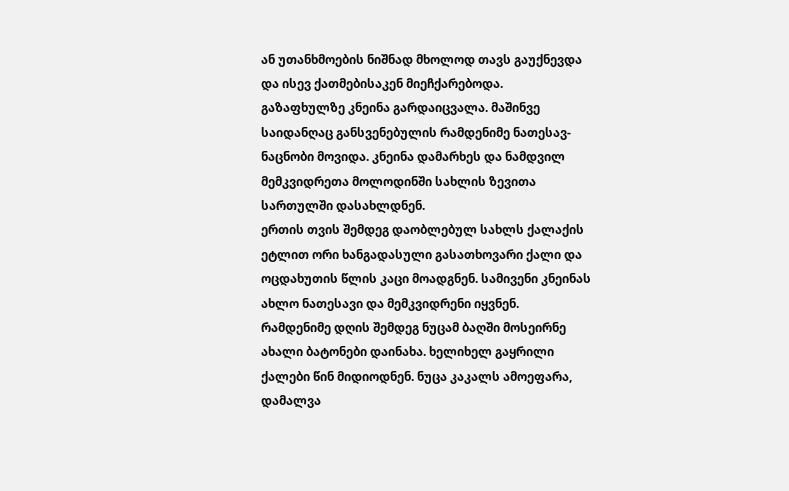ან უთანხმოების ნიშნად მხოლოდ თავს გაუქნევდა და ისევ ქათმებისაკენ მიეჩქარებოდა.
გაზაფხულზე კნეინა გარდაიცვალა. მაშინვე საიდანღაც განსვენებულის რამდენიმე ნათესავ-ნაცნობი მოვიდა. კნეინა დამარხეს და ნამდვილ მემკვიდრეთა მოლოდინში სახლის ზევითა სართულში დასახლდნენ.
ერთის თვის შემდეგ დაობლებულ სახლს ქალაქის ეტლით ორი ხანგადასული გასათხოვარი ქალი და ოცდახუთის წლის კაცი მოადგნენ. სამივენი კნეინას ახლო ნათესავი და მემკვიდრენი იყვნენ.
რამდენიმე დღის შემდეგ ნუცამ ბაღში მოსეირნე ახალი ბატონები დაინახა. ხელიხელ გაყრილი ქალები წინ მიდიოდნენ. ნუცა კაკალს ამოეფარა, დამალვა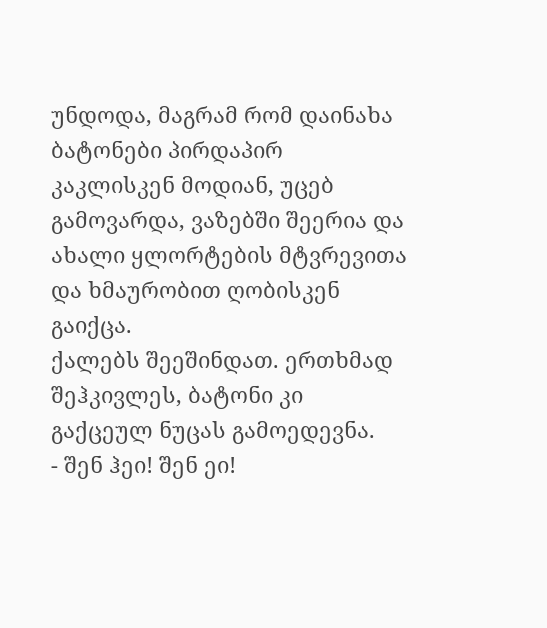უნდოდა, მაგრამ რომ დაინახა ბატონები პირდაპირ კაკლისკენ მოდიან, უცებ გამოვარდა, ვაზებში შეერია და ახალი ყლორტების მტვრევითა და ხმაურობით ღობისკენ გაიქცა.
ქალებს შეეშინდათ. ერთხმად შეჰკივლეს, ბატონი კი გაქცეულ ნუცას გამოედევნა.
- შენ ჰეი! შენ ეი!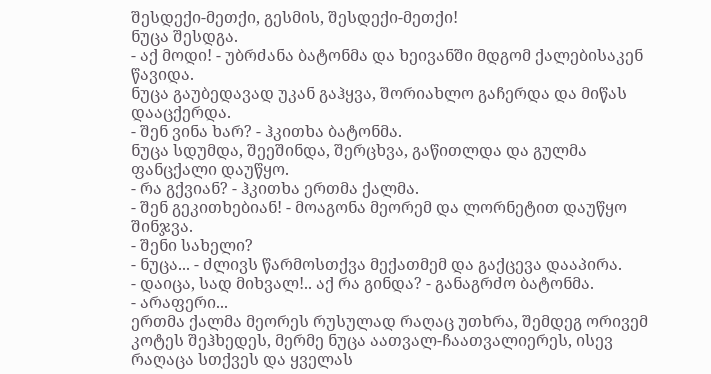შესდექი-მეთქი, გესმის, შესდექი-მეთქი!
ნუცა შესდგა.
- აქ მოდი! - უბრძანა ბატონმა და ხეივანში მდგომ ქალებისაკენ წავიდა.
ნუცა გაუბედავად უკან გაჰყვა, შორიახლო გაჩერდა და მიწას დააცქერდა.
- შენ ვინა ხარ? - ჰკითხა ბატონმა.
ნუცა სდუმდა, შეეშინდა, შერცხვა, გაწითლდა და გულმა ფანცქალი დაუწყო.
- რა გქვიან? - ჰკითხა ერთმა ქალმა.
- შენ გეკითხებიან! - მოაგონა მეორემ და ლორნეტით დაუწყო შინჯვა.
- შენი სახელი?
- ნუცა... - ძლივს წარმოსთქვა მექათმემ და გაქცევა დააპირა.
- დაიცა, სად მიხვალ!.. აქ რა გინდა? - განაგრძო ბატონმა.
- არაფერი...
ერთმა ქალმა მეორეს რუსულად რაღაც უთხრა, შემდეგ ორივემ კოტეს შეჰხედეს, მერმე ნუცა აათვალ-ჩაათვალიერეს, ისევ რაღაცა სთქვეს და ყველას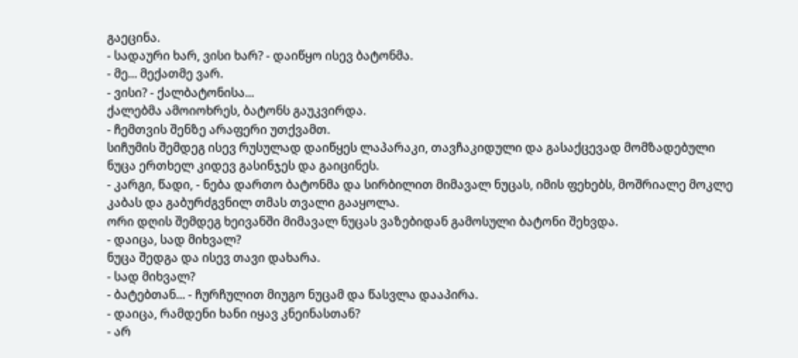გაეცინა.
- სადაური ხარ, ვისი ხარ? - დაიწყო ისევ ბატონმა.
- მე... მექათმე ვარ.
- ვისი? - ქალბატონისა...
ქალებმა ამოიოხრეს, ბატონს გაუკვირდა.
- ჩემთვის შენზე არაფერი უთქვამთ.
სიჩუმის შემდეგ ისევ რუსულად დაიწყეს ლაპარაკი, თავჩაკიდული და გასაქცევად მომზადებული ნუცა ერთხელ კიდევ გასინჯეს და გაიცინეს.
- კარგი, წადი, - ნება დართო ბატონმა და სირბილით მიმავალ ნუცას, იმის ფეხებს, მოშრიალე მოკლე კაბას და გაბურძგვნილ თმას თვალი გააყოლა.
ორი დღის შემდეგ ხეივანში მიმავალ ნუცას ვაზებიდან გამოსული ბატონი შეხვდა.
- დაიცა, სად მიხვალ?
ნუცა შედგა და ისევ თავი დახარა.
- სად მიხვალ?
- ბატებთან... - ჩურჩულით მიუგო ნუცამ და წასვლა დააპირა.
- დაიცა, რამდენი ხანი იყავ კნეინასთან?
- არ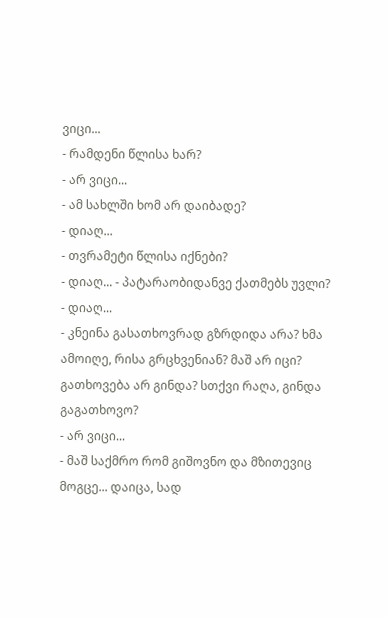ვიცი...
- რამდენი წლისა ხარ?
- არ ვიცი...
- ამ სახლში ხომ არ დაიბადე?
- დიაღ...
- თვრამეტი წლისა იქნები?
- დიაღ... - პატარაობიდანვე ქათმებს უვლი?
- დიაღ...
- კნეინა გასათხოვრად გზრდიდა არა? ხმა ამოიღე, რისა გრცხვენიან? მაშ არ იცი? გათხოვება არ გინდა? სთქვი რაღა, გინდა გაგათხოვო?
- არ ვიცი...
- მაშ საქმრო რომ გიშოვნო და მზითევიც მოგცე... დაიცა, სად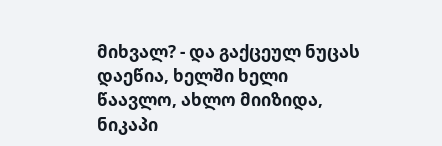მიხვალ? - და გაქცეულ ნუცას დაეწია, ხელში ხელი წაავლო, ახლო მიიზიდა, ნიკაპი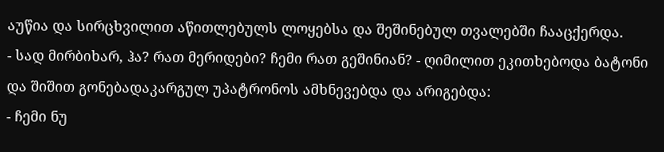აუწია და სირცხვილით აწითლებულს ლოყებსა და შეშინებულ თვალებში ჩააცქერდა.
- სად მირბიხარ, ჰა? რათ მერიდები? ჩემი რათ გეშინიან? - ღიმილით ეკითხებოდა ბატონი და შიშით გონებადაკარგულ უპატრონოს ამხნევებდა და არიგებდა:
- ჩემი ნუ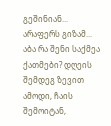გეშინიან... არაფერს გიზამ... აბა რა შენი საქმეა ქათმები? დღეის შემდეგ ზევით ამოდი, ჩაის შემოიტან,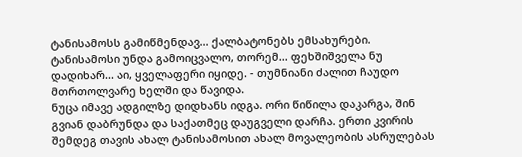ტანისამოსს გამიწმენდავ... ქალბატონებს ემსახურები. ტანისამოსი უნდა გამოიცვალო, თორემ... ფეხშიშველა ნუ დადიხარ... აი, ყველაფერი იყიდე. - თუმნიანი ძალით ჩაუდო მთრთოლვარე ხელში და წავიდა.
ნუცა იმავე ადგილზე დიდხანს იდგა. ორი წიწილა დაკარგა, შინ გვიან დაბრუნდა და საქათმეც დაუგველი დარჩა. ერთი კვირის შემდეგ თავის ახალ ტანისამოსით ახალ მოვალეობის ასრულებას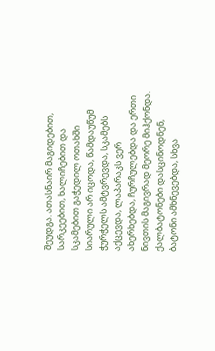შეუდგა. ათასნაირ მაგიდებით, სარკეებით, ხალიჩებით და სკამებით გაჭედილ ოთახში სიარული არ იცოდა, წამდაუწუმ ჭურჭელს ამტვრევდა, სკამებს აქცევდა, ლაპარაკს ვერ ახერხებდა, ჩურჩულებდა და ერთი ნივთის მაგივრად მეორე მიჰქონდა.
ქალბატონები დასცინოდნენ, ბატონი ამხნევებდა, სხვა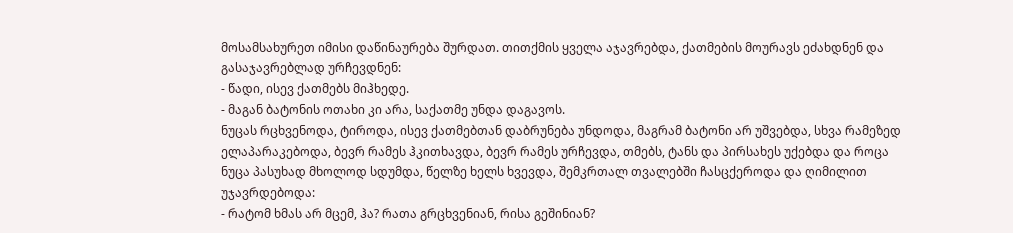მოსამსახურეთ იმისი დაწინაურება შურდათ. თითქმის ყველა აჯავრებდა, ქათმების მოურავს ეძახდნენ და გასაჯავრებლად ურჩევდნენ:
- წადი, ისევ ქათმებს მიჰხედე.
- მაგან ბატონის ოთახი კი არა, საქათმე უნდა დაგავოს.
ნუცას რცხვენოდა, ტიროდა, ისევ ქათმებთან დაბრუნება უნდოდა, მაგრამ ბატონი არ უშვებდა, სხვა რამეზედ ელაპარაკებოდა, ბევრ რამეს ჰკითხავდა, ბევრ რამეს ურჩევდა, თმებს, ტანს და პირსახეს უქებდა და როცა ნუცა პასუხად მხოლოდ სდუმდა, წელზე ხელს ხვევდა, შემკრთალ თვალებში ჩასცქეროდა და ღიმილით უჯავრდებოდა:
- რატომ ხმას არ მცემ, ჰა? რათა გრცხვენიან, რისა გეშინიან?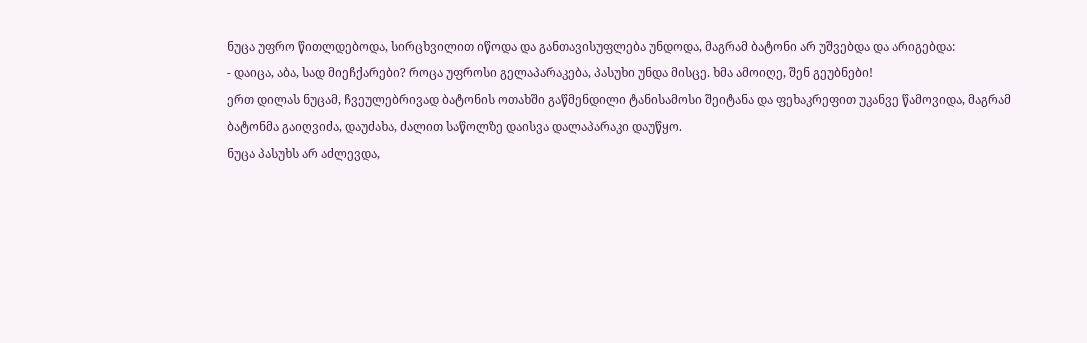ნუცა უფრო წითლდებოდა, სირცხვილით იწოდა და განთავისუფლება უნდოდა, მაგრამ ბატონი არ უშვებდა და არიგებდა:
- დაიცა, აბა, სად მიეჩქარები? როცა უფროსი გელაპარაკება, პასუხი უნდა მისცე. ხმა ამოიღე, შენ გეუბნები!
ერთ დილას ნუცამ, ჩვეულებრივად ბატონის ოთახში გაწმენდილი ტანისამოსი შეიტანა და ფეხაკრეფით უკანვე წამოვიდა, მაგრამ ბატონმა გაიღვიძა, დაუძახა, ძალით საწოლზე დაისვა დალაპარაკი დაუწყო.
ნუცა პასუხს არ აძლევდა,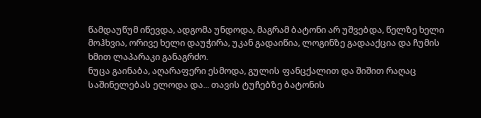წამდაუწუმ იწევდა, ადგომა უნდოდა, მაგრამ ბატონი არ უშვებდა, წელზე ხელი მოჰხვია, ორივე ხელი დაუჭირა, უკან გადაიწია, ლოგინზე გადააქცია და ჩუმის ხმით ლაპარაკი განაგრძო.
ნუცა გაინაბა, აღარაფერი ესმოდა, გულის ფანცქალით და შიშით რაღაც საშინელებას ელოდა და... თავის ტუჩებზე ბატონის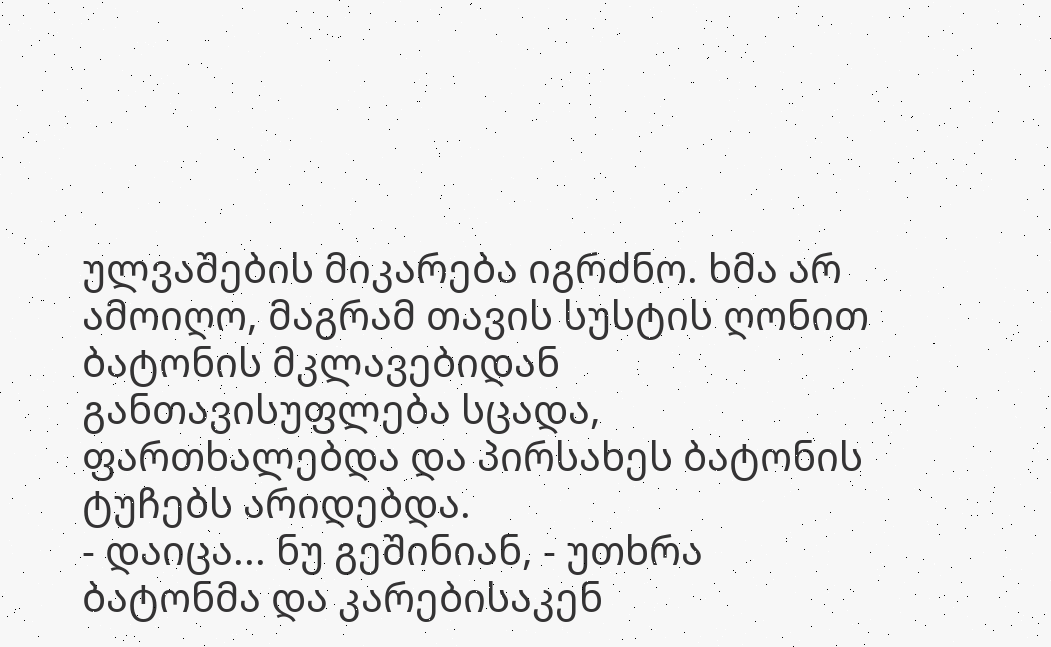ულვაშების მიკარება იგრძნო. ხმა არ ამოიღო, მაგრამ თავის სუსტის ღონით ბატონის მკლავებიდან განთავისუფლება სცადა, ფართხალებდა და პირსახეს ბატონის ტუჩებს არიდებდა.
- დაიცა... ნუ გეშინიან, - უთხრა ბატონმა და კარებისაკენ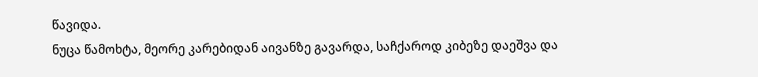წავიდა.
ნუცა წამოხტა, მეორე კარებიდან აივანზე გავარდა, საჩქაროდ კიბეზე დაეშვა და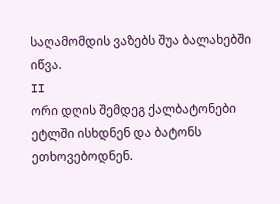საღამომდის ვაზებს შუა ბალახებში იწვა.
II
ორი დღის შემდეგ ქალბატონები ეტლში ისხდნენ და ბატონს ეთხოვებოდნენ.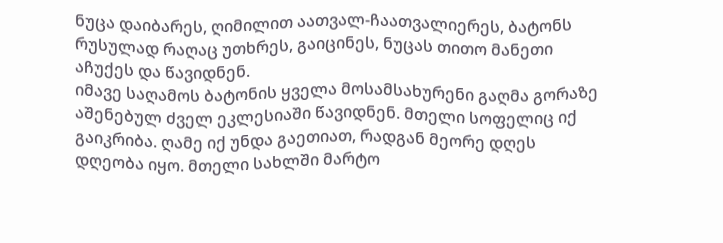ნუცა დაიბარეს, ღიმილით აათვალ-ჩაათვალიერეს, ბატონს რუსულად რაღაც უთხრეს, გაიცინეს, ნუცას თითო მანეთი აჩუქეს და წავიდნენ.
იმავე საღამოს ბატონის ყველა მოსამსახურენი გაღმა გორაზე აშენებულ ძველ ეკლესიაში წავიდნენ. მთელი სოფელიც იქ გაიკრიბა. ღამე იქ უნდა გაეთიათ, რადგან მეორე დღეს დღეობა იყო. მთელი სახლში მარტო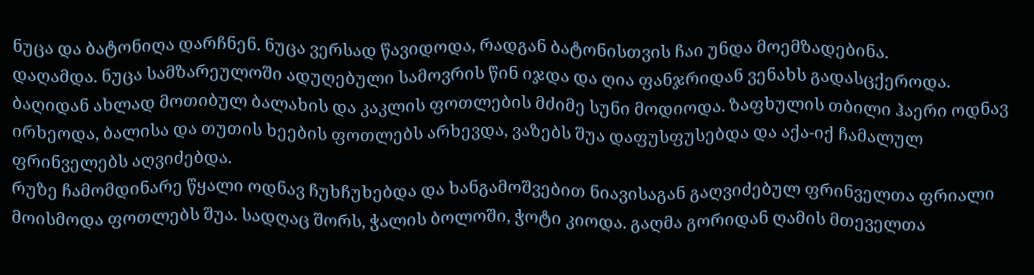ნუცა და ბატონიღა დარჩნენ. ნუცა ვერსად წავიდოდა, რადგან ბატონისთვის ჩაი უნდა მოემზადებინა.
დაღამდა. ნუცა სამზარეულოში ადუღებული სამოვრის წინ იჯდა და ღია ფანჯრიდან ვენახს გადასცქეროდა. ბაღიდან ახლად მოთიბულ ბალახის და კაკლის ფოთლების მძიმე სუნი მოდიოდა. ზაფხულის თბილი ჰაერი ოდნავ ირხეოდა, ბალისა და თუთის ხეების ფოთლებს არხევდა, ვაზებს შუა დაფუსფუსებდა და აქა-იქ ჩამალულ ფრინველებს აღვიძებდა.
რუზე ჩამომდინარე წყალი ოდნავ ჩუხჩუხებდა და ხანგამოშვებით ნიავისაგან გაღვიძებულ ფრინველთა ფრიალი მოისმოდა ფოთლებს შუა. სადღაც შორს, ჭალის ბოლოში, ჭოტი კიოდა. გაღმა გორიდან ღამის მთეველთა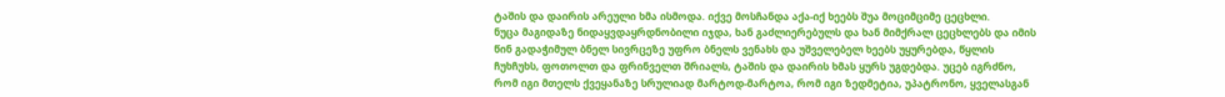ტაშის და დაირის არეული ხმა ისმოდა. იქვე მოსჩანდა აქა-იქ ხეებს შუა მოციმციმე ცეცხლი.
ნუცა მაგიდაზე ნიდაყვდაყრდნობილი იჯდა, ხან გაძლიერებულს და ხან მიმქრალ ცეცხლებს და იმის წინ გადაჭიმულ ბნელ სივრცეზე უფრო ბნელს ვენახს და უშველებელ ხეებს უყურებდა, წყლის ჩუხჩუხს, ფოთოლთ და ფრინველთ შრიალს, ტაშის და დაირის ხმას ყურს უგდებდა. უცებ იგრძნო, რომ იგი მთელს ქვეყანაზე სრულიად მარტოდ-მარტოა, რომ იგი ზედმეტია, უპატრონო, ყველასგან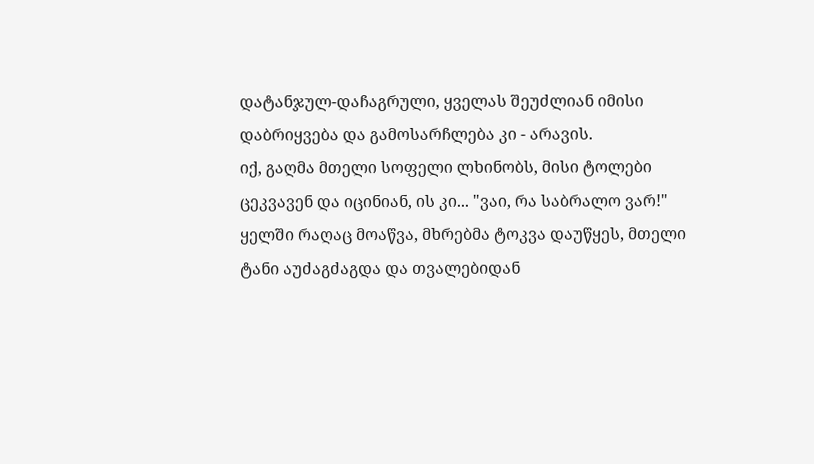დატანჯულ-დაჩაგრული, ყველას შეუძლიან იმისი დაბრიყვება და გამოსარჩლება კი - არავის.
იქ, გაღმა მთელი სოფელი ლხინობს, მისი ტოლები ცეკვავენ და იცინიან, ის კი... "ვაი, რა საბრალო ვარ!"
ყელში რაღაც მოაწვა, მხრებმა ტოკვა დაუწყეს, მთელი ტანი აუძაგძაგდა და თვალებიდან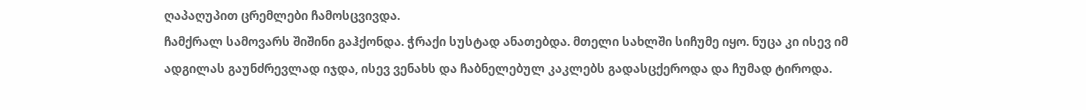ღაპაღუპით ცრემლები ჩამოსცვივდა.
ჩამქრალ სამოვარს შიშინი გაჰქონდა. ჭრაქი სუსტად ანათებდა. მთელი სახლში სიჩუმე იყო. ნუცა კი ისევ იმ ადგილას გაუნძრევლად იჯდა, ისევ ვენახს და ჩაბნელებულ კაკლებს გადასცქეროდა და ჩუმად ტიროდა.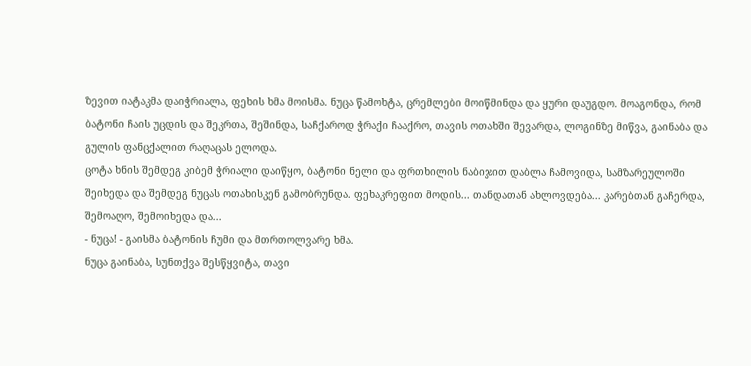ზევით იატაკმა დაიჭრიალა, ფეხის ხმა მოისმა. ნუცა წამოხტა, ცრემლები მოიწმინდა და ყური დაუგდო. მოაგონდა, რომ ბატონი ჩაის უცდის და შეკრთა, შეშინდა, საჩქაროდ ჭრაქი ჩააქრო, თავის ოთახში შევარდა, ლოგინზე მიწვა, გაინაბა და გულის ფანცქალით რაღაცას ელოდა.
ცოტა ხნის შემდეგ კიბემ ჭრიალი დაიწყო, ბატონი ნელი და ფრთხილის ნაბიჯით დაბლა ჩამოვიდა, სამზარეულოში შეიხედა და შემდეგ ნუცას ოთახისკენ გამობრუნდა. ფეხაკრეფით მოდის... თანდათან ახლოვდება... კარებთან გაჩერდა, შემოაღო, შემოიხედა და...
- ნუცა! - გაისმა ბატონის ჩუმი და მთრთოლვარე ხმა.
ნუცა გაინაბა, სუნთქვა შესწყვიტა, თავი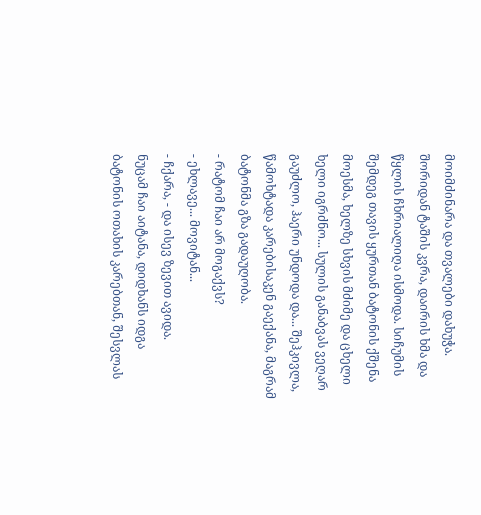მოიმძინარა და თვალები დახუჭა. შორიდან ტაშის კვრა, დაირის ხმა და წყლის ჩხრიალიღა ისმოდა. სიჩუმის შემდეგ თავის ყურთან ბატონის ქშენა მოესმა, ხელზე სხვის მძიმე და ცხელი ხელი იგრძნო... სულის განაბვას ვეღარ გაუძლო, ჰაერი უნდოდა და... შეჰკივლა, წამოხტადა კარებისაკენ გაექანა, მაგრამ ბატონმა გზა გადაუღობა.
- რატომ ჩაი არ მოგაქვს?
- ეხლავე... მოვიტან...
- ჩქარა, - და ისევ ზევით ავიდა.
ნუცამ ჩაი აიტანა, დიდხანს იდგა ბატონის ოთახის კარებთან, შესვლას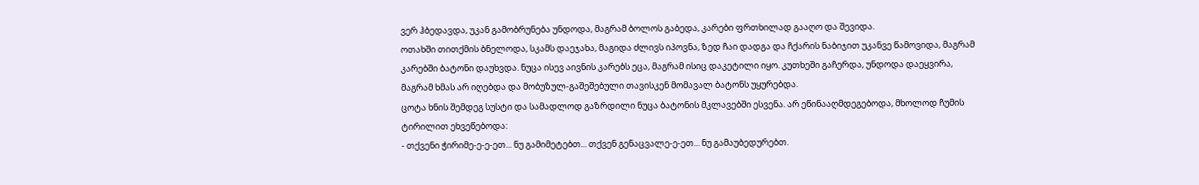ვერ ჰბედავდა, უკან გამობრუნება უნდოდა, მაგრამ ბოლოს გაბედა, კარები ფრთხილად გააღო და შევიდა.
ოთახში თითქმის ბნელოდა, სკამს დაეჯახა, მაგიდა ძლივს იპოვნა, ზედ ჩაი დადგა და ჩქარის ნაბიჯით უკანვე წამოვიდა, მაგრამ კარებში ბატონი დაუხვდა. ნუცა ისევ აივნის კარებს ეცა, მაგრამ ისიც დაკეტილი იყო. კუთხეში გაჩერდა, უნდოდა დაეყვირა, მაგრამ ხმას არ იღებდა და მობუზულ-გაშეშებული თავისკენ მომავალ ბატონს უყურებდა.
ცოტა ხნის შემდეგ სუსტი და სამადლოდ გაზრდილი ნუცა ბატონის მკლავებში ესვენა. არ ეწინააღმდეგებოდა, მხოლოდ ჩუმის ტირილით ეხვეწებოდა:
- თქვენი ჭირიმე-ე-ე-ეთ... ნუ გამიმეტებთ... თქვენ გენაცვალე-ე-ეთ... ნუ გამაუბედურებთ.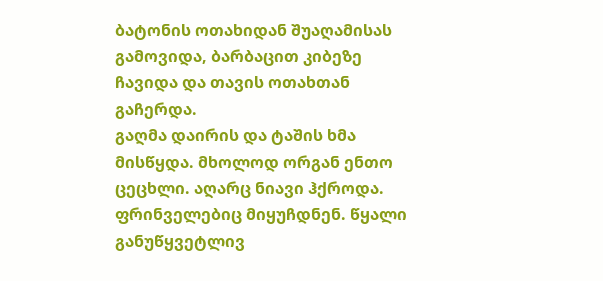ბატონის ოთახიდან შუაღამისას გამოვიდა, ბარბაცით კიბეზე ჩავიდა და თავის ოთახთან გაჩერდა.
გაღმა დაირის და ტაშის ხმა მისწყდა. მხოლოდ ორგან ენთო ცეცხლი. აღარც ნიავი ჰქროდა. ფრინველებიც მიყუჩდნენ. წყალი განუწყვეტლივ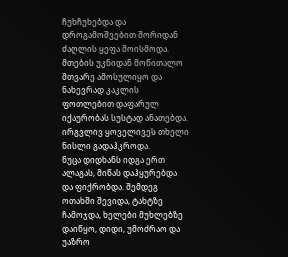ჩუხჩუხებდა და დროგამოშვებით შორიდან ძაღლის ყეფა მოისმოდა. მთების უკნიდან მოწითალო მთვარე ამოსულიყო და ნახევრად კაკლის ფოთლებით დაფარულ იქაურობას სუსტად ანათებდა. ირგვლივ ყოველივეს თხელი ნისლი გადაჰკროდა.
ნუცა დიდხანს იდგა ერთ ალაგას, მიწას დაჰყურებდა და ფიქრობდა. შემდეგ ოთახში შევიდა, ტახტზე ჩამოჯდა, ხელები მუხლებზე დაიწყო, დიდი, უმოძრაო და უაზრო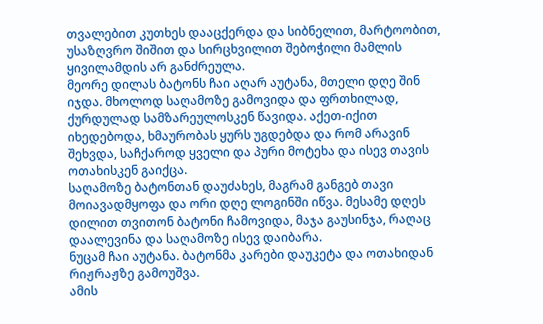თვალებით კუთხეს დააცქერდა და სიბნელით, მარტოობით, უსაზღვრო შიშით და სირცხვილით შებოჭილი მამლის ყივილამდის არ განძრეულა.
მეორე დილას ბატონს ჩაი აღარ აუტანა, მთელი დღე შინ იჯდა. მხოლოდ საღამოზე გამოვიდა და ფრთხილად, ქურდულად სამზარეულოსკენ წავიდა. აქეთ-იქით იხედებოდა, ხმაურობას ყურს უგდებდა და რომ არავინ შეხვდა, საჩქაროდ ყველი და პური მოტეხა და ისევ თავის ოთახისკენ გაიქცა.
საღამოზე ბატონთან დაუძახეს, მაგრამ განგებ თავი მოიავადმყოფა და ორი დღე ლოგინში იწვა. მესამე დღეს დილით თვითონ ბატონი ჩამოვიდა, მაჯა გაუსინჯა, რაღაც დაალევინა და საღამოზე ისევ დაიბარა.
ნუცამ ჩაი აუტანა. ბატონმა კარები დაუკეტა და ოთახიდან რიჟრაჟზე გამოუშვა.
ამის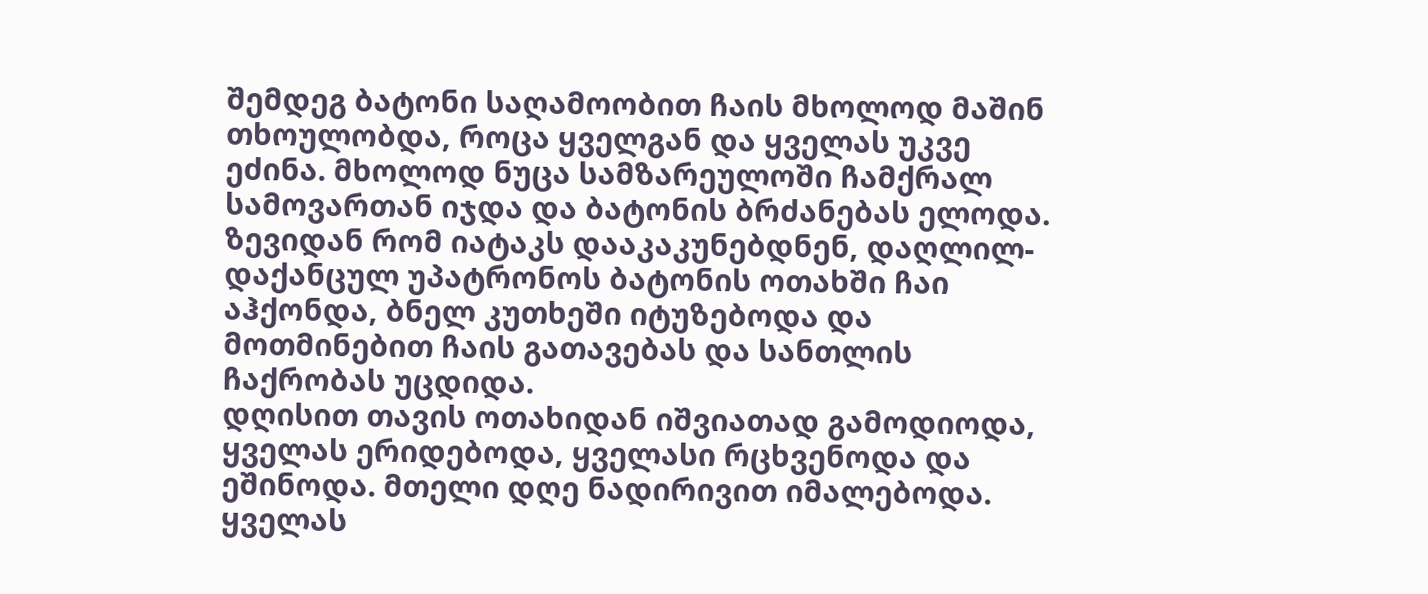შემდეგ ბატონი საღამოობით ჩაის მხოლოდ მაშინ თხოულობდა, როცა ყველგან და ყველას უკვე ეძინა. მხოლოდ ნუცა სამზარეულოში ჩამქრალ სამოვართან იჯდა და ბატონის ბრძანებას ელოდა. ზევიდან რომ იატაკს დააკაკუნებდნენ, დაღლილ-დაქანცულ უპატრონოს ბატონის ოთახში ჩაი აჰქონდა, ბნელ კუთხეში იტუზებოდა და მოთმინებით ჩაის გათავებას და სანთლის ჩაქრობას უცდიდა.
დღისით თავის ოთახიდან იშვიათად გამოდიოდა, ყველას ერიდებოდა, ყველასი რცხვენოდა და ეშინოდა. მთელი დღე ნადირივით იმალებოდა. ყველას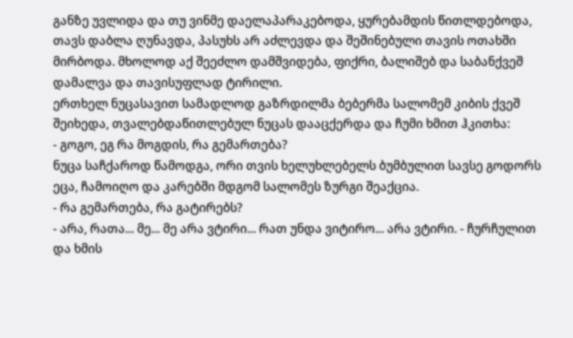განზე უვლიდა და თუ ვინმე დაელაპარაკებოდა, ყურებამდის წითლდებოდა, თავს დაბლა ღუნავდა, პასუხს არ აძლევდა და შეშინებული თავის ოთახში მირბოდა. მხოლოდ აქ შეეძლო დამშვიდება, ფიქრი, ბალიშებ და საბანქვეშ დამალვა და თავისუფლად ტირილი.
ერთხელ ნუცასავით სამადლოდ გაზრდილმა ბებერმა სალომემ კიბის ქვეშ შეიხედა, თვალებდაწითლებულ ნუცას დააცქერდა და ჩუმი ხმით ჰკითხა:
- გოგო, ეგ რა მოგდის, რა გემართება?
ნუცა საჩქაროდ წამოდგა, ორი თვის ხელუხლებელს ბუმბულით სავსე გოდორს ეცა, ჩამოიღო და კარებში მდგომ სალომეს ზურგი შეაქცია.
- რა გემართება, რა გატირებს?
- არა, რათა... მე... მე არა ვტირი... რათ უნდა ვიტირო... არა ვტირი. - ჩურჩულით და ხმის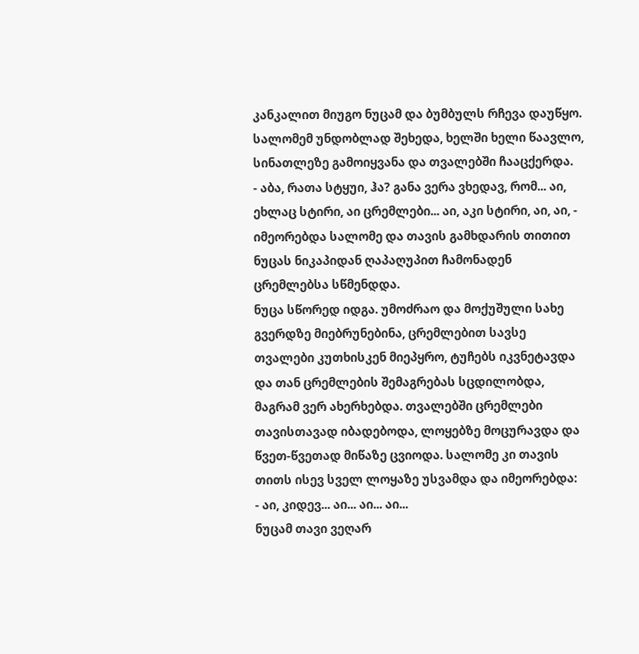კანკალით მიუგო ნუცამ და ბუმბულს რჩევა დაუწყო.
სალომემ უნდობლად შეხედა, ხელში ხელი წაავლო, სინათლეზე გამოიყვანა და თვალებში ჩააცქერდა.
- აბა, რათა სტყუი, ჰა? განა ვერა ვხედავ, რომ... აი, ეხლაც სტირი, აი ცრემლები... აი, აკი სტირი, აი, აი, - იმეორებდა სალომე და თავის გამხდარის თითით ნუცას ნიკაპიდან ღაპაღუპით ჩამონადენ ცრემლებსა სწმენდდა.
ნუცა სწორედ იდგა. უმოძრაო და მოქუშული სახე გვერდზე მიებრუნებინა, ცრემლებით სავსე თვალები კუთხისკენ მიეპყრო, ტუჩებს იკვნეტავდა და თან ცრემლების შემაგრებას სცდილობდა, მაგრამ ვერ ახერხებდა. თვალებში ცრემლები თავისთავად იბადებოდა, ლოყებზე მოცურავდა და წვეთ-წვეთად მიწაზე ცვიოდა. სალომე კი თავის თითს ისევ სველ ლოყაზე უსვამდა და იმეორებდა:
- აი, კიდევ... აი... აი... აი...
ნუცამ თავი ვეღარ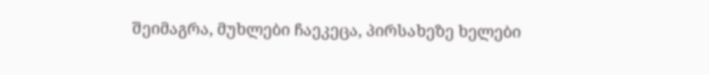შეიმაგრა, მუხლები ჩაეკეცა, პირსახეზე ხელები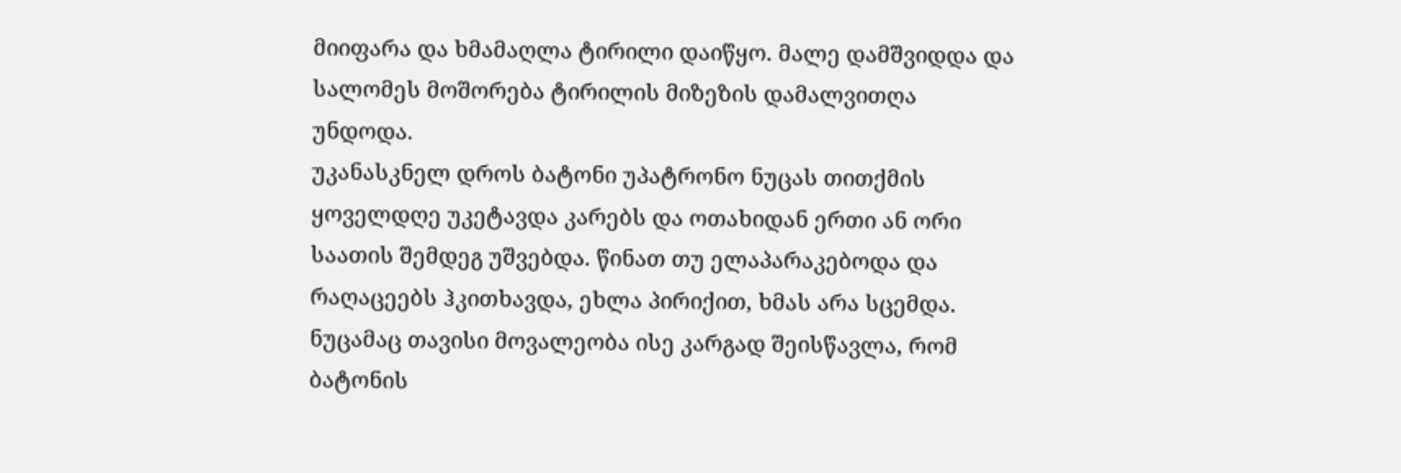მიიფარა და ხმამაღლა ტირილი დაიწყო. მალე დამშვიდდა და სალომეს მოშორება ტირილის მიზეზის დამალვითღა უნდოდა.
უკანასკნელ დროს ბატონი უპატრონო ნუცას თითქმის ყოველდღე უკეტავდა კარებს და ოთახიდან ერთი ან ორი საათის შემდეგ უშვებდა. წინათ თუ ელაპარაკებოდა და რაღაცეებს ჰკითხავდა, ეხლა პირიქით, ხმას არა სცემდა.
ნუცამაც თავისი მოვალეობა ისე კარგად შეისწავლა, რომ ბატონის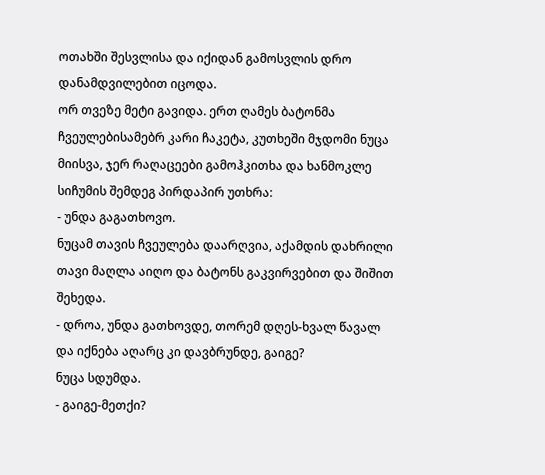ოთახში შესვლისა და იქიდან გამოსვლის დრო დანამდვილებით იცოდა.
ორ თვეზე მეტი გავიდა. ერთ ღამეს ბატონმა ჩვეულებისამებრ კარი ჩაკეტა, კუთხეში მჯდომი ნუცა მიისვა, ჯერ რაღაცეები გამოჰკითხა და ხანმოკლე სიჩუმის შემდეგ პირდაპირ უთხრა:
- უნდა გაგათხოვო.
ნუცამ თავის ჩვეულება დაარღვია, აქამდის დახრილი თავი მაღლა აიღო და ბატონს გაკვირვებით და შიშით შეხედა.
- დროა, უნდა გათხოვდე, თორემ დღეს-ხვალ წავალ და იქნება აღარც კი დავბრუნდე, გაიგე?
ნუცა სდუმდა.
- გაიგე-მეთქი?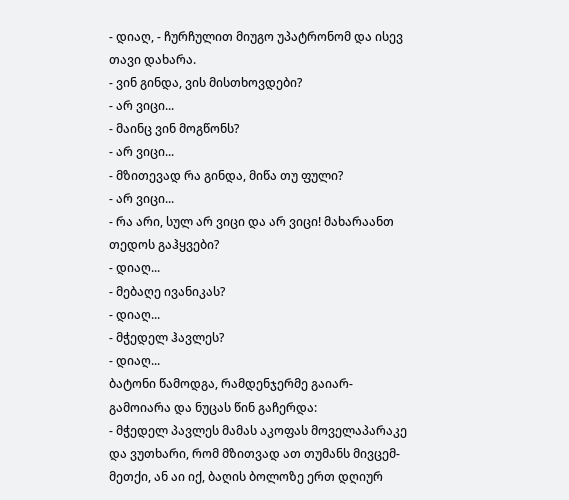- დიაღ, - ჩურჩულით მიუგო უპატრონომ და ისევ თავი დახარა.
- ვინ გინდა, ვის მისთხოვდები?
- არ ვიცი...
- მაინც ვინ მოგწონს?
- არ ვიცი...
- მზითევად რა გინდა, მიწა თუ ფული?
- არ ვიცი...
- რა არი, სულ არ ვიცი და არ ვიცი! მახარაანთ თედოს გაჰყვები?
- დიაღ...
- მებაღე ივანიკას?
- დიაღ...
- მჭედელ ჰავლეს?
- დიაღ...
ბატონი წამოდგა, რამდენჯერმე გაიარ-გამოიარა და ნუცას წინ გაჩერდა:
- მჭედელ პავლეს მამას აკოფას მოველაპარაკე და ვუთხარი, რომ მზითვად ათ თუმანს მივცემ-მეთქი, ან აი იქ, ბაღის ბოლოზე ერთ დღიურ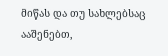მიწას და თუ სახლებსაც ააშენებთ,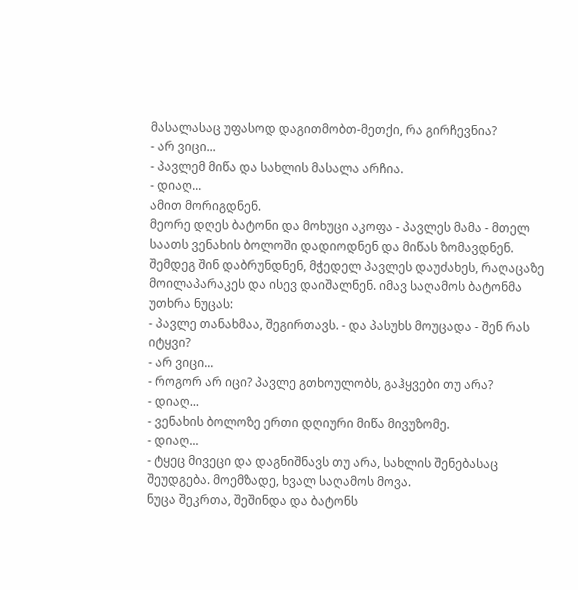მასალასაც უფასოდ დაგითმობთ-მეთქი, რა გირჩევნია?
- არ ვიცი...
- პავლემ მიწა და სახლის მასალა არჩია.
- დიაღ...
ამით მორიგდნენ.
მეორე დღეს ბატონი და მოხუცი აკოფა - პავლეს მამა - მთელ საათს ვენახის ბოლოში დადიოდნენ და მიწას ზომავდნენ. შემდეგ შინ დაბრუნდნენ, მჭედელ პავლეს დაუძახეს, რაღაცაზე მოილაპარაკეს და ისევ დაიშალნენ. იმავ საღამოს ბატონმა უთხრა ნუცას:
- პავლე თანახმაა, შეგირთავს. - და პასუხს მოუცადა - შენ რას იტყვი?
- არ ვიცი...
- როგორ არ იცი? პავლე გთხოულობს, გაჰყვები თუ არა?
- დიაღ...
- ვენახის ბოლოზე ერთი დღიური მიწა მივუზომე.
- დიაღ...
- ტყეც მივეცი და დაგნიშნავს თუ არა, სახლის შენებასაც შეუდგება. მოემზადე, ხვალ საღამოს მოვა.
ნუცა შეკრთა, შეშინდა და ბატონს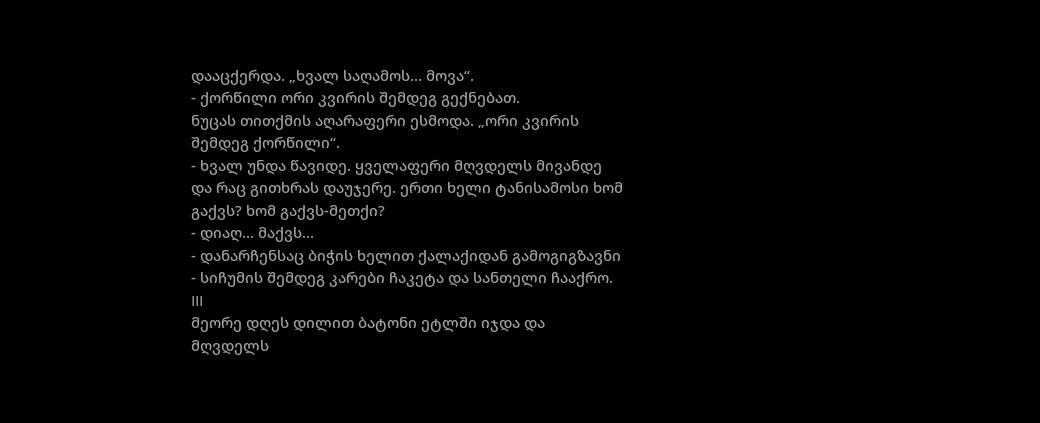დააცქერდა. „ხვალ საღამოს... მოვა“.
- ქორწილი ორი კვირის შემდეგ გექნებათ.
ნუცას თითქმის აღარაფერი ესმოდა. „ორი კვირის შემდეგ ქორწილი“.
- ხვალ უნდა წავიდე. ყველაფერი მღვდელს მივანდე და რაც გითხრას დაუჯერე. ერთი ხელი ტანისამოსი ხომ გაქვს? ხომ გაქვს-მეთქი?
- დიაღ... მაქვს...
- დანარჩენსაც ბიჭის ხელით ქალაქიდან გამოგიგზავნი - სიჩუმის შემდეგ კარები ჩაკეტა და სანთელი ჩააქრო.
III
მეორე დღეს დილით ბატონი ეტლში იჯდა და მღვდელს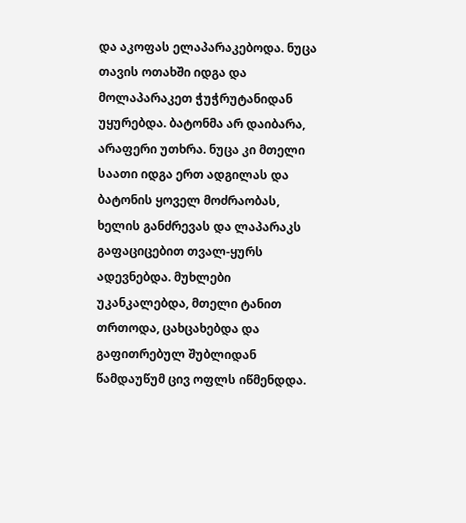და აკოფას ელაპარაკებოდა. ნუცა თავის ოთახში იდგა და მოლაპარაკეთ ჭუჭრუტანიდან უყურებდა. ბატონმა არ დაიბარა, არაფერი უთხრა. ნუცა კი მთელი საათი იდგა ერთ ადგილას და ბატონის ყოველ მოძრაობას, ხელის განძრევას და ლაპარაკს გაფაციცებით თვალ-ყურს ადევნებდა. მუხლები უკანკალებდა, მთელი ტანით თრთოდა, ცახცახებდა და გაფითრებულ შუბლიდან წამდაუწუმ ცივ ოფლს იწმენდდა.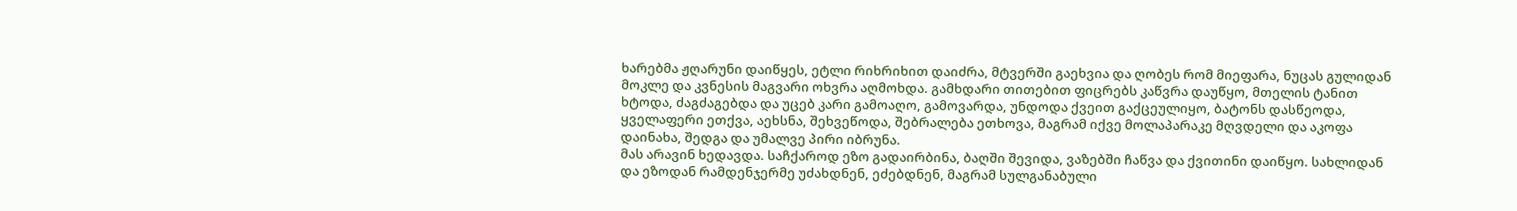ხარებმა ჟღარუნი დაიწყეს, ეტლი რიხრიხით დაიძრა, მტვერში გაეხვია და ღობეს რომ მიეფარა, ნუცას გულიდან მოკლე და კვნესის მაგვარი ოხვრა აღმოხდა. გამხდარი თითებით ფიცრებს კაწვრა დაუწყო, მთელის ტანით ხტოდა, ძაგძაგებდა და უცებ კარი გამოაღო, გამოვარდა, უნდოდა ქვეით გაქცეულიყო, ბატონს დასწეოდა, ყველაფერი ეთქვა, აეხსნა, შეხვეწოდა, შებრალება ეთხოვა, მაგრამ იქვე მოლაპარაკე მღვდელი და აკოფა დაინახა, შედგა და უმალვე პირი იბრუნა.
მას არავინ ხედავდა. საჩქაროდ ეზო გადაირბინა, ბაღში შევიდა, ვაზებში ჩაწვა და ქვითინი დაიწყო. სახლიდან და ეზოდან რამდენჯერმე უძახდნენ, ეძებდნენ, მაგრამ სულგანაბული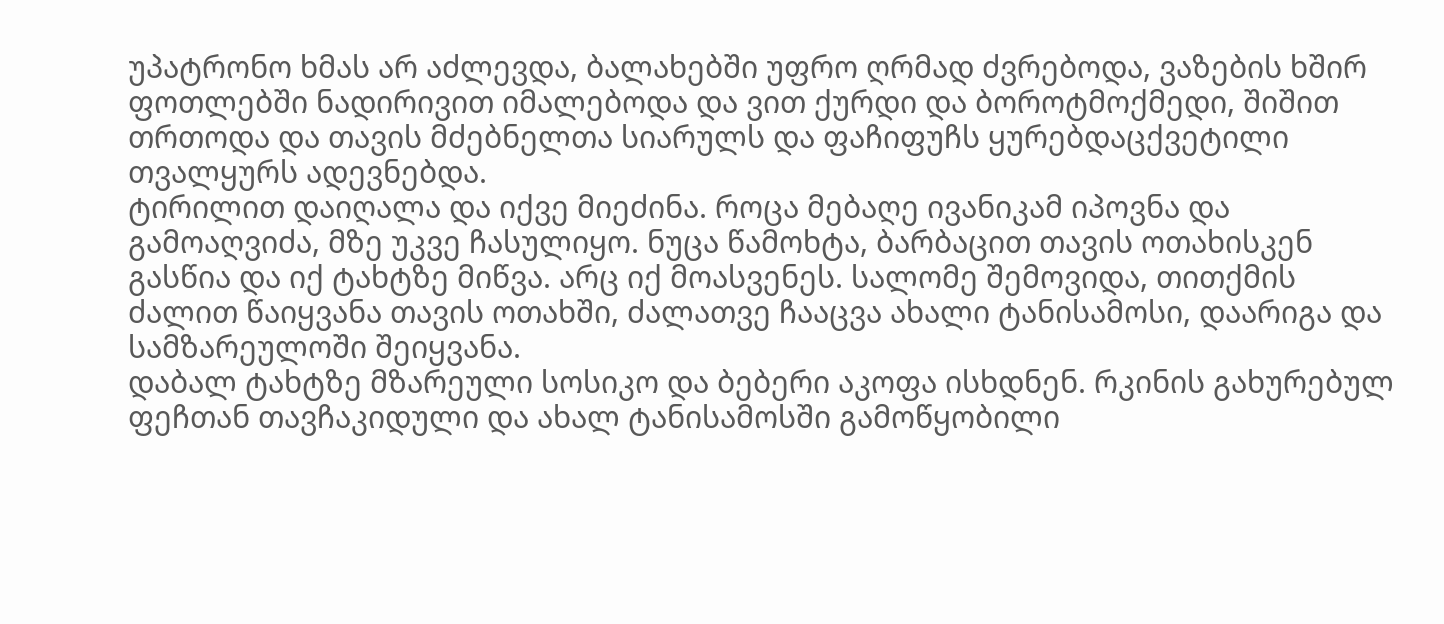უპატრონო ხმას არ აძლევდა, ბალახებში უფრო ღრმად ძვრებოდა, ვაზების ხშირ ფოთლებში ნადირივით იმალებოდა და ვით ქურდი და ბოროტმოქმედი, შიშით თრთოდა და თავის მძებნელთა სიარულს და ფაჩიფუჩს ყურებდაცქვეტილი თვალყურს ადევნებდა.
ტირილით დაიღალა და იქვე მიეძინა. როცა მებაღე ივანიკამ იპოვნა და გამოაღვიძა, მზე უკვე ჩასულიყო. ნუცა წამოხტა, ბარბაცით თავის ოთახისკენ გასწია და იქ ტახტზე მიწვა. არც იქ მოასვენეს. სალომე შემოვიდა, თითქმის ძალით წაიყვანა თავის ოთახში, ძალათვე ჩააცვა ახალი ტანისამოსი, დაარიგა და სამზარეულოში შეიყვანა.
დაბალ ტახტზე მზარეული სოსიკო და ბებერი აკოფა ისხდნენ. რკინის გახურებულ ფეჩთან თავჩაკიდული და ახალ ტანისამოსში გამოწყობილი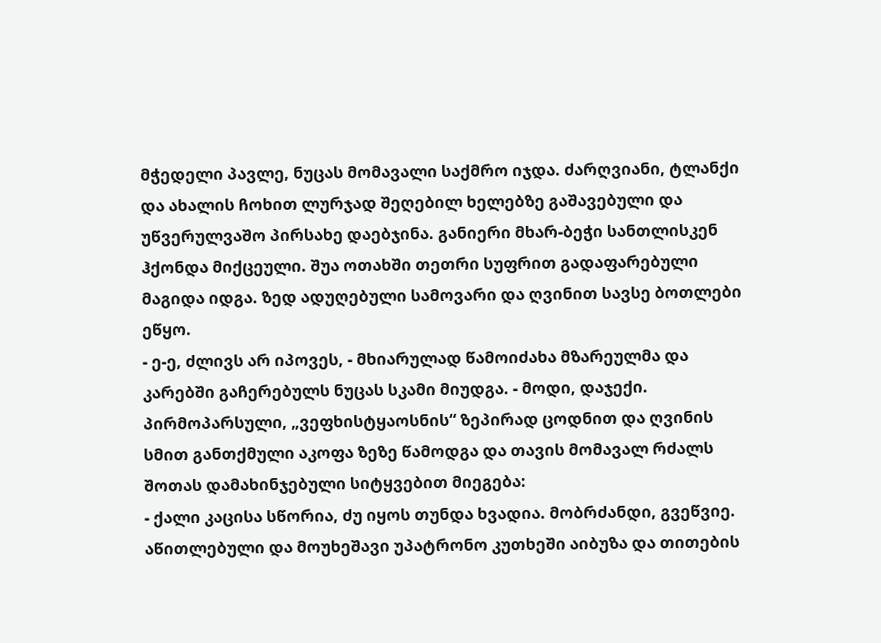მჭედელი პავლე, ნუცას მომავალი საქმრო იჯდა. ძარღვიანი, ტლანქი და ახალის ჩოხით ლურჯად შეღებილ ხელებზე გაშავებული და უწვერულვაშო პირსახე დაებჯინა. განიერი მხარ-ბეჭი სანთლისკენ ჰქონდა მიქცეული. შუა ოთახში თეთრი სუფრით გადაფარებული მაგიდა იდგა. ზედ ადუღებული სამოვარი და ღვინით სავსე ბოთლები ეწყო.
- ე-ე, ძლივს არ იპოვეს, - მხიარულად წამოიძახა მზარეულმა და კარებში გაჩერებულს ნუცას სკამი მიუდგა. - მოდი, დაჯექი.
პირმოპარსული, „ვეფხისტყაოსნის“ ზეპირად ცოდნით და ღვინის სმით განთქმული აკოფა ზეზე წამოდგა და თავის მომავალ რძალს შოთას დამახინჯებული სიტყვებით მიეგება:
- ქალი კაცისა სწორია, ძუ იყოს თუნდა ხვადია. მობრძანდი, გვეწვიე.
აწითლებული და მოუხეშავი უპატრონო კუთხეში აიბუზა და თითების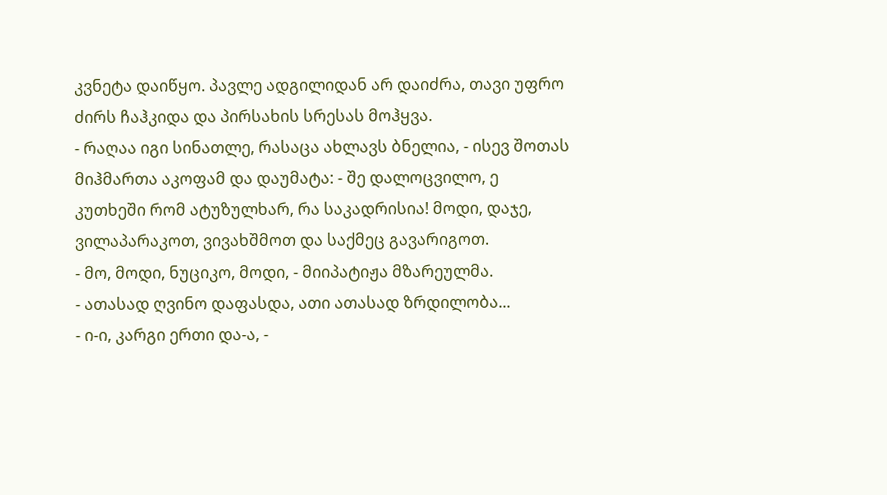კვნეტა დაიწყო. პავლე ადგილიდან არ დაიძრა, თავი უფრო ძირს ჩაჰკიდა და პირსახის სრესას მოჰყვა.
- რაღაა იგი სინათლე, რასაცა ახლავს ბნელია, - ისევ შოთას მიჰმართა აკოფამ და დაუმატა: - შე დალოცვილო, ე კუთხეში რომ ატუზულხარ, რა საკადრისია! მოდი, დაჯე, ვილაპარაკოთ, ვივახშმოთ და საქმეც გავარიგოთ.
- მო, მოდი, ნუციკო, მოდი, - მიიპატიჟა მზარეულმა.
- ათასად ღვინო დაფასდა, ათი ათასად ზრდილობა...
- ი-ი, კარგი ერთი და-ა, -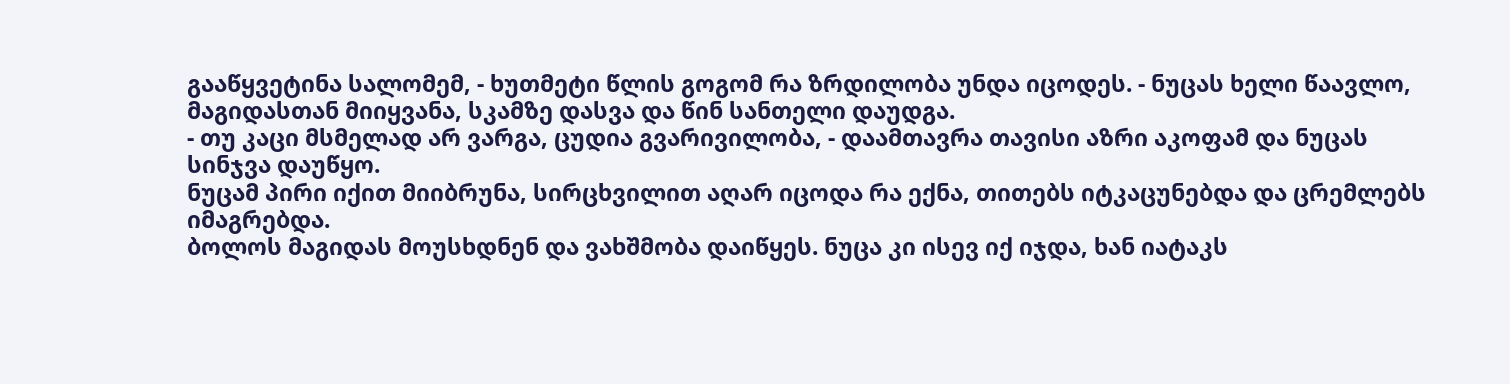გააწყვეტინა სალომემ, - ხუთმეტი წლის გოგომ რა ზრდილობა უნდა იცოდეს. - ნუცას ხელი წაავლო, მაგიდასთან მიიყვანა, სკამზე დასვა და წინ სანთელი დაუდგა.
- თუ კაცი მსმელად არ ვარგა, ცუდია გვარივილობა, - დაამთავრა თავისი აზრი აკოფამ და ნუცას სინჯვა დაუწყო.
ნუცამ პირი იქით მიიბრუნა, სირცხვილით აღარ იცოდა რა ექნა, თითებს იტკაცუნებდა და ცრემლებს იმაგრებდა.
ბოლოს მაგიდას მოუსხდნენ და ვახშმობა დაიწყეს. ნუცა კი ისევ იქ იჯდა, ხან იატაკს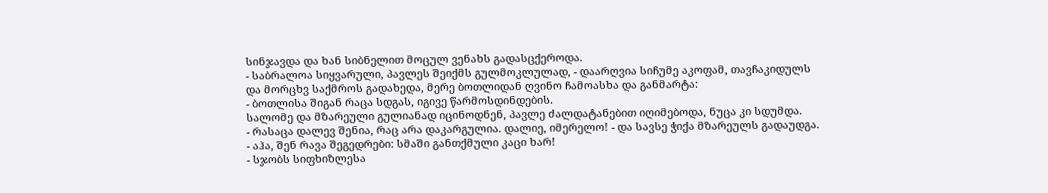სინჯავდა და ხან სიბნელით მოცულ ვენახს გადასცქეროდა.
- საბრალოა სიყვარული, პავლეს შეიქმს გულმოკლულად, - დაარღვია სიჩუმე აკოფამ, თავჩაკიდულს და მორცხვ საქმროს გადახედა, მერე ბოთლიდან ღვინო ჩამოასხა და განმარტა:
- ბოთლისა შიგან რაცა სდგას, იგივე წარმოსდინდების.
სალომე და მზარეული გულიანად იცინოდნენ, პავლე ძალდატანებით იღიმებოდა, ნუცა კი სდუმდა.
- რასაცა დალევ შენია, რაც არა დაკარგულია. დალიე, იმერელო! - და სავსე ჭიქა მზარეულს გადაუდგა.
- აჰა, შენ რავა შეგედრები: სმაში განთქმული კაცი ხარ!
- სჯობს სიფხიზლესა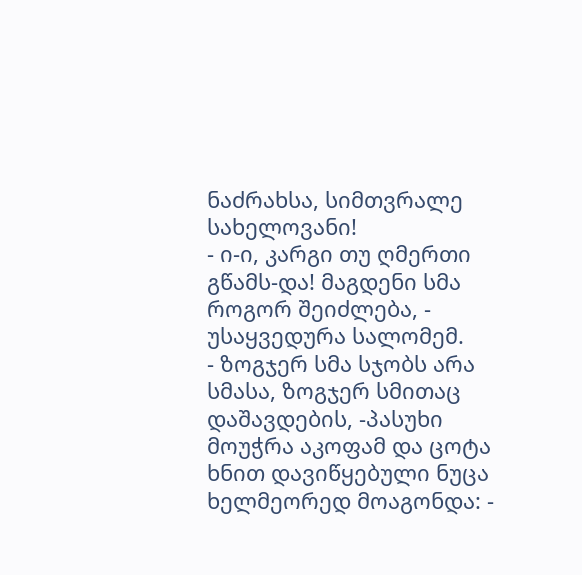ნაძრახსა, სიმთვრალე სახელოვანი!
- ი-ი, კარგი თუ ღმერთი გწამს-და! მაგდენი სმა როგორ შეიძლება, - უსაყვედურა სალომემ.
- ზოგჯერ სმა სჯობს არა სმასა, ზოგჯერ სმითაც დაშავდების, -პასუხი მოუჭრა აკოფამ და ცოტა ხნით დავიწყებული ნუცა ხელმეორედ მოაგონდა: -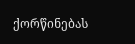ქორწინებას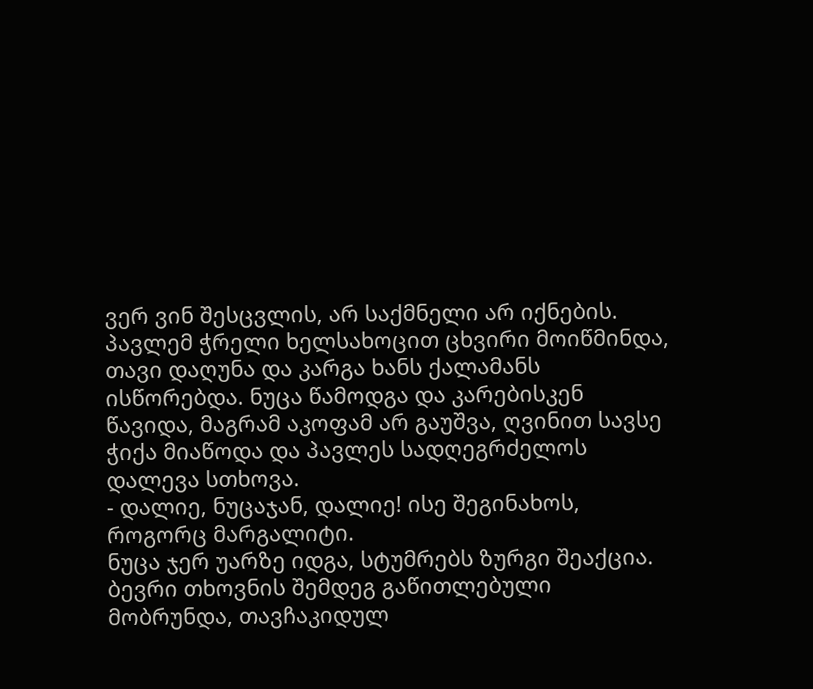ვერ ვინ შესცვლის, არ საქმნელი არ იქნების.
პავლემ ჭრელი ხელსახოცით ცხვირი მოიწმინდა, თავი დაღუნა და კარგა ხანს ქალამანს ისწორებდა. ნუცა წამოდგა და კარებისკენ წავიდა, მაგრამ აკოფამ არ გაუშვა, ღვინით სავსე ჭიქა მიაწოდა და პავლეს სადღეგრძელოს დალევა სთხოვა.
- დალიე, ნუცაჯან, დალიე! ისე შეგინახოს, როგორც მარგალიტი.
ნუცა ჯერ უარზე იდგა, სტუმრებს ზურგი შეაქცია. ბევრი თხოვნის შემდეგ გაწითლებული მობრუნდა, თავჩაკიდულ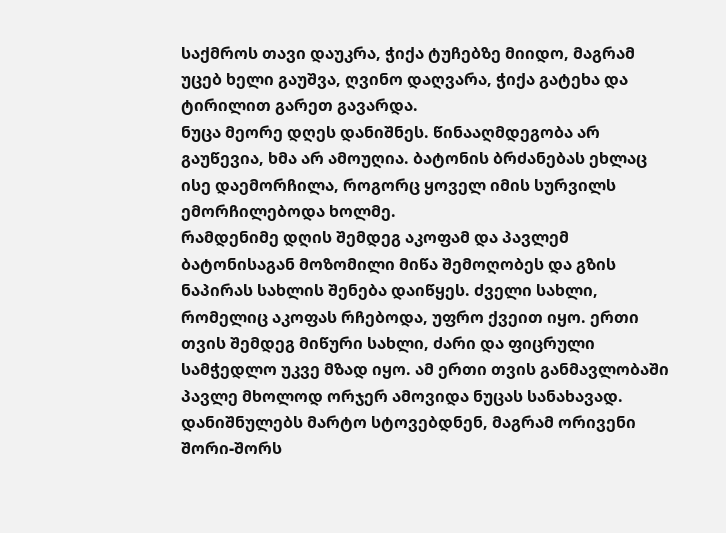საქმროს თავი დაუკრა, ჭიქა ტუჩებზე მიიდო, მაგრამ უცებ ხელი გაუშვა, ღვინო დაღვარა, ჭიქა გატეხა და ტირილით გარეთ გავარდა.
ნუცა მეორე დღეს დანიშნეს. წინააღმდეგობა არ გაუწევია, ხმა არ ამოუღია. ბატონის ბრძანებას ეხლაც ისე დაემორჩილა, როგორც ყოველ იმის სურვილს ემორჩილებოდა ხოლმე.
რამდენიმე დღის შემდეგ აკოფამ და პავლემ ბატონისაგან მოზომილი მიწა შემოღობეს და გზის ნაპირას სახლის შენება დაიწყეს. ძველი სახლი, რომელიც აკოფას რჩებოდა, უფრო ქვეით იყო. ერთი თვის შემდეგ მიწური სახლი, ძარი და ფიცრული სამჭედლო უკვე მზად იყო. ამ ერთი თვის განმავლობაში პავლე მხოლოდ ორჯერ ამოვიდა ნუცას სანახავად. დანიშნულებს მარტო სტოვებდნენ, მაგრამ ორივენი შორი-შორს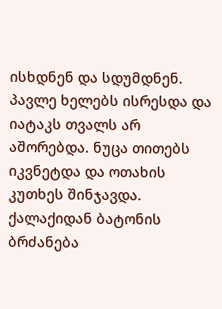ისხდნენ და სდუმდნენ. პავლე ხელებს ისრესდა და იატაკს თვალს არ აშორებდა. ნუცა თითებს იკვნეტდა და ოთახის კუთხეს შინჯავდა.
ქალაქიდან ბატონის ბრძანება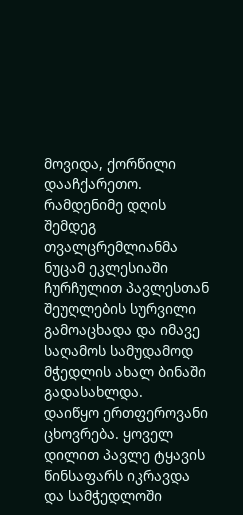მოვიდა, ქორწილი დააჩქარეთო. რამდენიმე დღის შემდეგ თვალცრემლიანმა ნუცამ ეკლესიაში ჩურჩულით პავლესთან შეუღლების სურვილი გამოაცხადა და იმავე საღამოს სამუდამოდ მჭედლის ახალ ბინაში გადასახლდა.
დაიწყო ერთფეროვანი ცხოვრება. ყოველ დილით პავლე ტყავის წინსაფარს იკრავდა და სამჭედლოში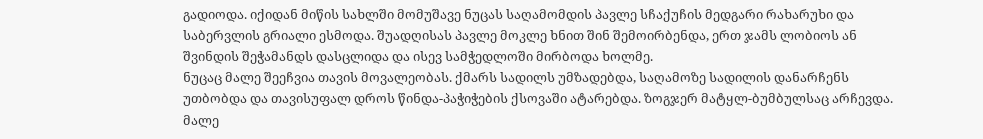გადიოდა. იქიდან მიწის სახლში მომუშავე ნუცას საღამომდის პავლე სჩაქუჩის მედგარი რახარუხი და საბერვლის გრიალი ესმოდა. შუადღისას პავლე მოკლე ხნით შინ შემოირბენდა, ერთ ჯამს ლობიოს ან შვინდის შეჭამანდს დასცლიდა და ისევ სამჭედლოში მირბოდა ხოლმე.
ნუცაც მალე შეეჩვია თავის მოვალეობას. ქმარს სადილს უმზადებდა, საღამოზე სადილის დანარჩენს უთბობდა და თავისუფალ დროს წინდა-პაჭიჭების ქსოვაში ატარებდა. ზოგჯერ მატყლ-ბუმბულსაც არჩევდა. მალე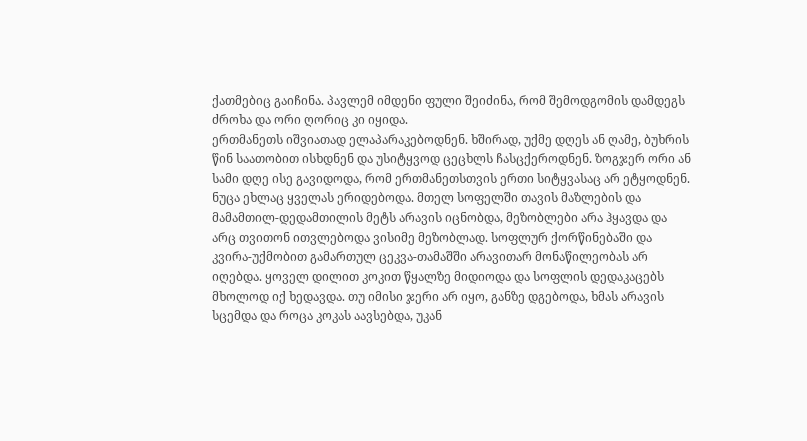ქათმებიც გაიჩინა. პავლემ იმდენი ფული შეიძინა, რომ შემოდგომის დამდეგს ძროხა და ორი ღორიც კი იყიდა.
ერთმანეთს იშვიათად ელაპარაკებოდნენ. ხშირად, უქმე დღეს ან ღამე, ბუხრის წინ საათობით ისხდნენ და უსიტყვოდ ცეცხლს ჩასცქეროდნენ. ზოგჯერ ორი ან სამი დღე ისე გავიდოდა, რომ ერთმანეთსთვის ერთი სიტყვასაც არ ეტყოდნენ.
ნუცა ეხლაც ყველას ერიდებოდა. მთელ სოფელში თავის მაზლების და მამამთილ-დედამთილის მეტს არავის იცნობდა, მეზობლები არა ჰყავდა და არც თვითონ ითვლებოდა ვისიმე მეზობლად. სოფლურ ქორწინებაში და კვირა-უქმობით გამართულ ცეკვა-თამაშში არავითარ მონაწილეობას არ იღებდა. ყოველ დილით კოკით წყალზე მიდიოდა და სოფლის დედაკაცებს მხოლოდ იქ ხედავდა. თუ იმისი ჯერი არ იყო, განზე დგებოდა, ხმას არავის სცემდა და როცა კოკას აავსებდა, უკან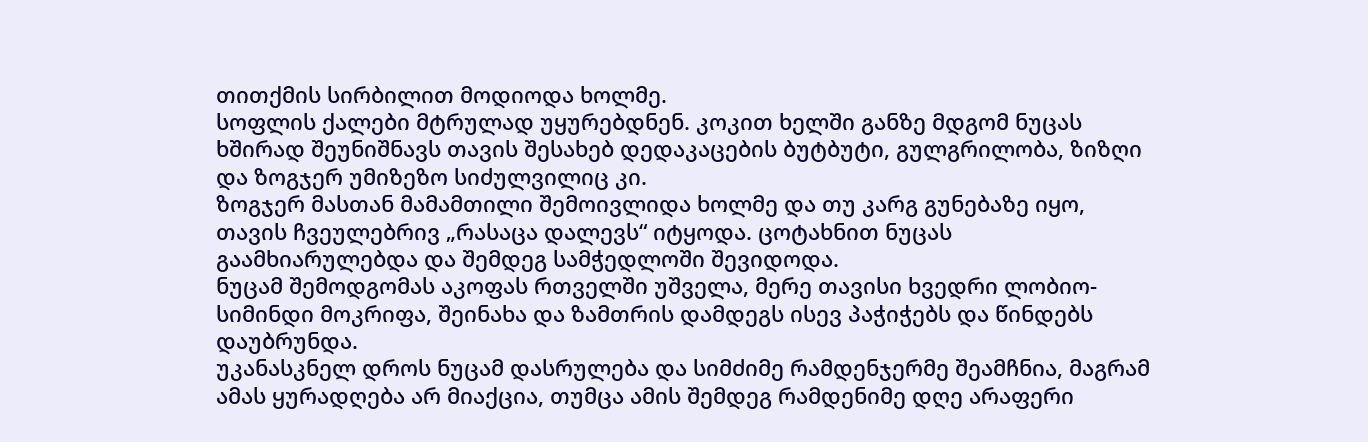თითქმის სირბილით მოდიოდა ხოლმე.
სოფლის ქალები მტრულად უყურებდნენ. კოკით ხელში განზე მდგომ ნუცას ხშირად შეუნიშნავს თავის შესახებ დედაკაცების ბუტბუტი, გულგრილობა, ზიზღი და ზოგჯერ უმიზეზო სიძულვილიც კი.
ზოგჯერ მასთან მამამთილი შემოივლიდა ხოლმე და თუ კარგ გუნებაზე იყო, თავის ჩვეულებრივ „რასაცა დალევს“ იტყოდა. ცოტახნით ნუცას გაამხიარულებდა და შემდეგ სამჭედლოში შევიდოდა.
ნუცამ შემოდგომას აკოფას რთველში უშველა, მერე თავისი ხვედრი ლობიო-სიმინდი მოკრიფა, შეინახა და ზამთრის დამდეგს ისევ პაჭიჭებს და წინდებს დაუბრუნდა.
უკანასკნელ დროს ნუცამ დასრულება და სიმძიმე რამდენჯერმე შეამჩნია, მაგრამ ამას ყურადღება არ მიაქცია, თუმცა ამის შემდეგ რამდენიმე დღე არაფერი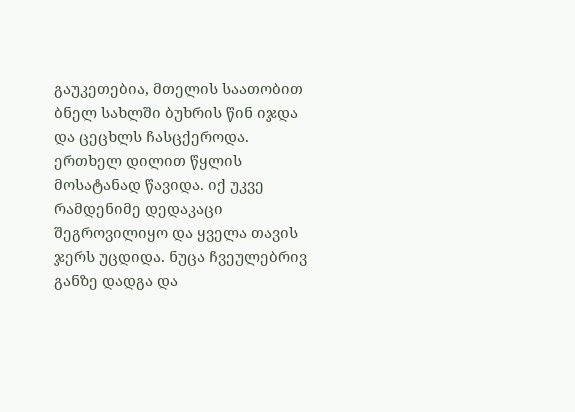გაუკეთებია, მთელის საათობით ბნელ სახლში ბუხრის წინ იჯდა და ცეცხლს ჩასცქეროდა.
ერთხელ დილით წყლის მოსატანად წავიდა. იქ უკვე რამდენიმე დედაკაცი შეგროვილიყო და ყველა თავის ჯერს უცდიდა. ნუცა ჩვეულებრივ განზე დადგა და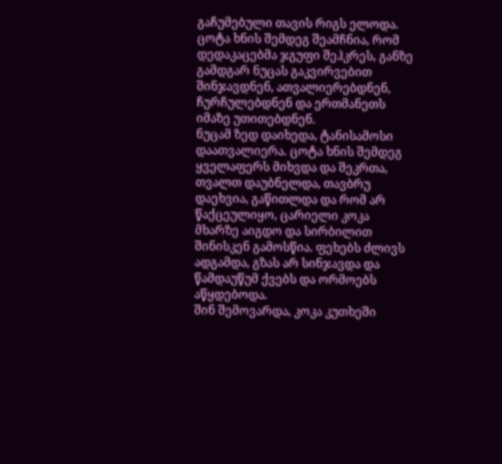გაჩუმებული თავის რიგს ელოდა. ცოტა ხნის შემდეგ შეამჩნია, რომ დედაკაცებმა ჯგუფი შეჰკრეს, განზე გამდგარ ნუცას გაკვირვებით შინჯავდნენ, ათვალიერებდნენ, ჩურჩულებდნენ და ერთმანეთს იმაზე უთითებდნენ.
ნუცამ ზედ დაიხედა, ტანისამოსი დაათვალიერა. ცოტა ხნის შემდეგ ყველაფერს მიხვდა და შეკრთა, თვალთ დაუბნელდა, თავბრუ დაეხვია, გაწითლდა და რომ არ წაქცეულიყო, ცარიელი კოკა მხარზე აიგდო და სირბილით შინისკენ გამოსწია. ფეხებს ძლივს ადგამდა, გზას არ სინჯავდა და წამდაუწუმ ქვებს და ორმოებს აწყდებოდა.
შინ შემოვარდა, კოკა კუთხეში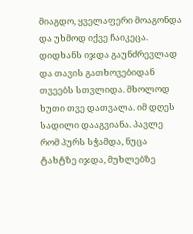მიაგდო, ყველაფერი მოაგონდა და უხმოდ იქვე ჩაიკეცა. დიდხანს იჯდა გაუნძრევლად და თავის გათხოვებიდან თვეებს სთვლიდა. მხოლოდ ხუთი თვე დათვალა. იმ დღეს სადილი დააგვიანა. პავლე რომ პურს სჭამდა, ნუცა ტახტზე იჯდა, მუხლებზე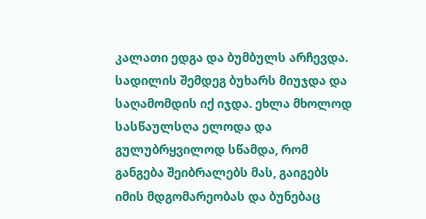კალათი ედგა და ბუმბულს არჩევდა. სადილის შემდეგ ბუხარს მიუჯდა და საღამომდის იქ იჯდა. ეხლა მხოლოდ სასწაულსღა ელოდა და გულუბრყვილოდ სწამდა, რომ განგება შეიბრალებს მას, გაიგებს იმის მდგომარეობას და ბუნებაც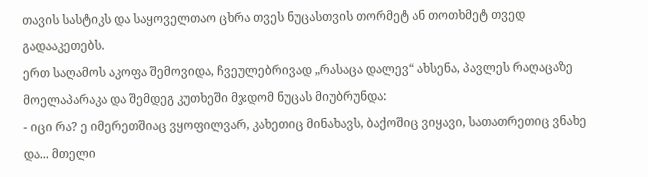თავის სასტიკს და საყოველთაო ცხრა თვეს ნუცასთვის თორმეტ ან თოთხმეტ თვედ გადააკეთებს.
ერთ საღამოს აკოფა შემოვიდა, ჩვეულებრივად „რასაცა დალევ“ ახსენა, პავლეს რაღაცაზე მოელაპარაკა და შემდეგ კუთხეში მჯდომ ნუცას მიუბრუნდა:
- იცი რა? ე იმერეთშიაც ვყოფილვარ, კახეთიც მინახავს, ბაქოშიც ვიყავი, სათათრეთიც ვნახე და... მთელი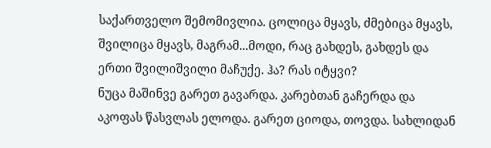საქართველო შემომივლია. ცოლიცა მყავს, ძმებიცა მყავს, შვილიცა მყავს, მაგრამ...მოდი, რაც გახდეს, გახდეს და ერთი შვილიშვილი მაჩუქე. ჰა? რას იტყვი?
ნუცა მაშინვე გარეთ გავარდა. კარებთან გაჩერდა და აკოფას წასვლას ელოდა. გარეთ ციოდა, თოვდა. სახლიდან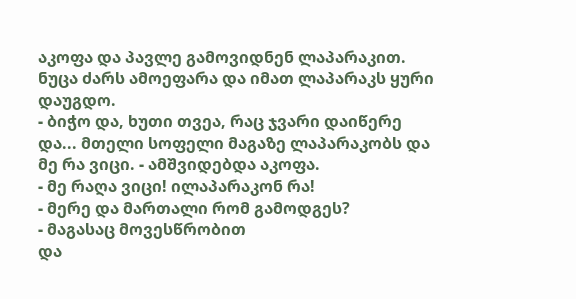აკოფა და პავლე გამოვიდნენ ლაპარაკით. ნუცა ძარს ამოეფარა და იმათ ლაპარაკს ყური დაუგდო.
- ბიჭო და, ხუთი თვეა, რაც ჯვარი დაიწერე და... მთელი სოფელი მაგაზე ლაპარაკობს და მე რა ვიცი. - ამშვიდებდა აკოფა.
- მე რაღა ვიცი! ილაპარაკონ რა!
- მერე და მართალი რომ გამოდგეს?
- მაგასაც მოვესწრობით
და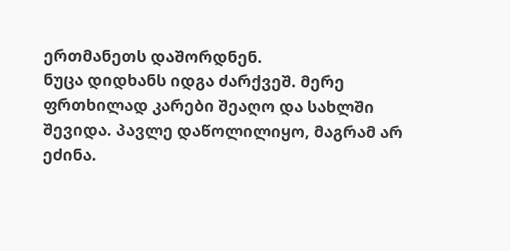ერთმანეთს დაშორდნენ.
ნუცა დიდხანს იდგა ძარქვეშ. მერე ფრთხილად კარები შეაღო და სახლში შევიდა. პავლე დაწოლილიყო, მაგრამ არ ეძინა.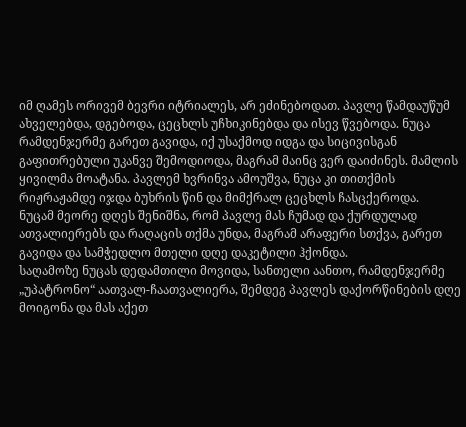იმ ღამეს ორივემ ბევრი იტრიალეს, არ ეძინებოდათ. პავლე წამდაუწუმ ახველებდა, დგებოდა, ცეცხლს უჩხიკინებდა და ისევ წვებოდა. ნუცა რამდენჯერმე გარეთ გავიდა, იქ უსაქმოდ იდგა და სიცივისგან გაფითრებული უკანვე შემოდიოდა, მაგრამ მაინც ვერ დაიძინეს. მამლის ყივილმა მოატანა. პავლემ ხვრინვა ამოუშვა, ნუცა კი თითქმის რიჟრაჟამდე იჯდა ბუხრის წინ და მიმქრალ ცეცხლს ჩასცქეროდა.
ნუცამ მეორე დღეს შენიშნა, რომ პავლე მას ჩუმად და ქურდულად ათვალიერებს და რაღაცის თქმა უნდა, მაგრამ არაფერი სთქვა, გარეთ გავიდა და სამჭედლო მთელი დღე დაკეტილი ჰქონდა.
საღამოზე ნუცას დედამთილი მოვიდა, სანთელი აანთო, რამდენჯერმე „უპატრონო“ აათვალ-ჩაათვალიერა, შემდეგ პავლეს დაქორწინების დღე მოიგონა და მას აქეთ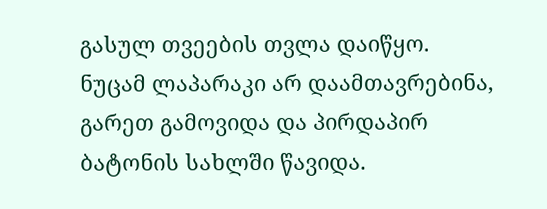გასულ თვეების თვლა დაიწყო.
ნუცამ ლაპარაკი არ დაამთავრებინა, გარეთ გამოვიდა და პირდაპირ ბატონის სახლში წავიდა.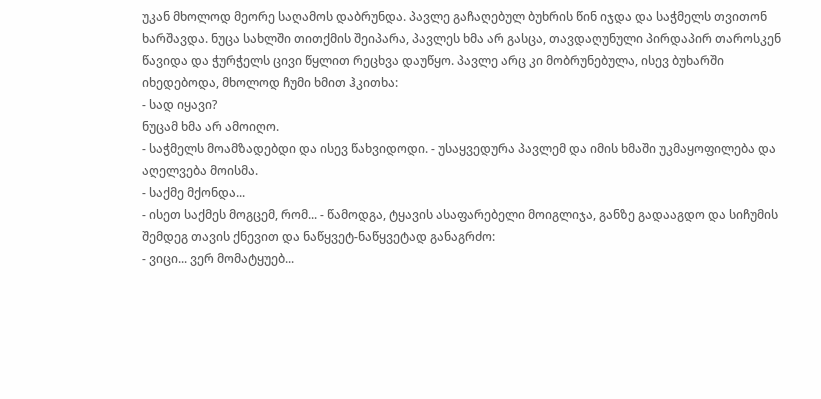უკან მხოლოდ მეორე საღამოს დაბრუნდა. პავლე გაჩაღებულ ბუხრის წინ იჯდა და საჭმელს თვითონ ხარშავდა. ნუცა სახლში თითქმის შეიპარა, პავლეს ხმა არ გასცა, თავდაღუნული პირდაპირ თაროსკენ წავიდა და ჭურჭელს ცივი წყლით რეცხვა დაუწყო. პავლე არც კი მობრუნებულა, ისევ ბუხარში იხედებოდა, მხოლოდ ჩუმი ხმით ჰკითხა:
- სად იყავი?
ნუცამ ხმა არ ამოიღო.
- საჭმელს მოამზადებდი და ისევ წახვიდოდი. - უსაყვედურა პავლემ და იმის ხმაში უკმაყოფილება და აღელვება მოისმა.
- საქმე მქონდა...
- ისეთ საქმეს მოგცემ, რომ... - წამოდგა, ტყავის ასაფარებელი მოიგლიჯა, განზე გადააგდო და სიჩუმის შემდეგ თავის ქნევით და ნაწყვეტ-ნაწყვეტად განაგრძო:
- ვიცი... ვერ მომატყუებ...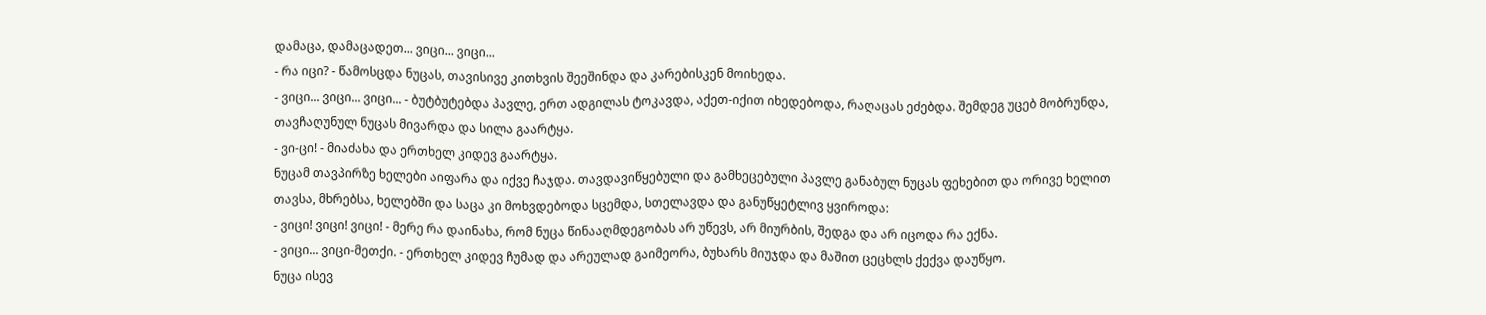დამაცა, დამაცადეთ... ვიცი... ვიცი...
- რა იცი? - წამოსცდა ნუცას, თავისივე კითხვის შეეშინდა და კარებისკენ მოიხედა.
- ვიცი... ვიცი... ვიცი... - ბუტბუტებდა პავლე, ერთ ადგილას ტოკავდა, აქეთ-იქით იხედებოდა, რაღაცას ეძებდა. შემდეგ უცებ მობრუნდა, თავჩაღუნულ ნუცას მივარდა და სილა გაარტყა.
- ვი-ცი! - მიაძახა და ერთხელ კიდევ გაარტყა.
ნუცამ თავპირზე ხელები აიფარა და იქვე ჩაჯდა. თავდავიწყებული და გამხეცებული პავლე განაბულ ნუცას ფეხებით და ორივე ხელით თავსა, მხრებსა, ხელებში და საცა კი მოხვდებოდა სცემდა, სთელავდა და განუწყეტლივ ყვიროდა:
- ვიცი! ვიცი! ვიცი! - მერე რა დაინახა, რომ ნუცა წინააღმდეგობას არ უწევს, არ მიურბის, შედგა და არ იცოდა რა ექნა.
- ვიცი... ვიცი-მეთქი. - ერთხელ კიდევ ჩუმად და არეულად გაიმეორა, ბუხარს მიუჯდა და მაშით ცეცხლს ქექვა დაუწყო.
ნუცა ისევ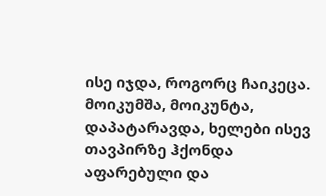ისე იჯდა, როგორც ჩაიკეცა. მოიკუმშა, მოიკუნტა, დაპატარავდა, ხელები ისევ თავპირზე ჰქონდა აფარებული და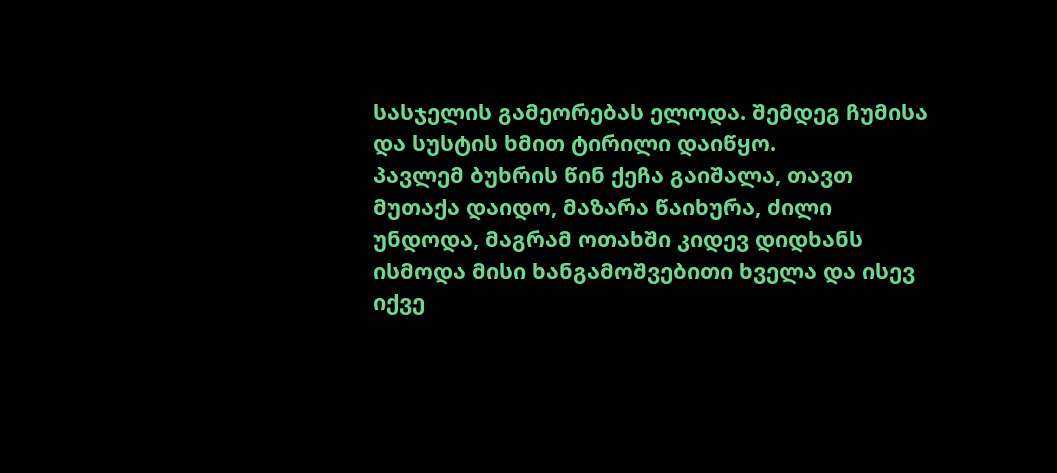სასჯელის გამეორებას ელოდა. შემდეგ ჩუმისა და სუსტის ხმით ტირილი დაიწყო.
პავლემ ბუხრის წინ ქეჩა გაიშალა, თავთ მუთაქა დაიდო, მაზარა წაიხურა, ძილი უნდოდა, მაგრამ ოთახში კიდევ დიდხანს ისმოდა მისი ხანგამოშვებითი ხველა და ისევ იქვე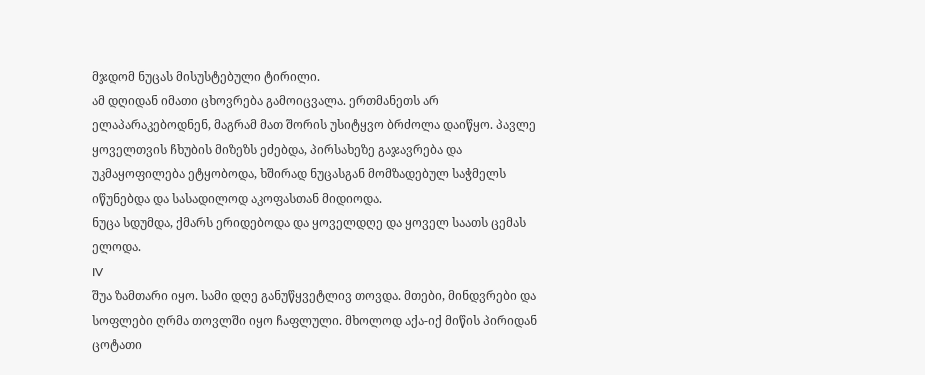მჯდომ ნუცას მისუსტებული ტირილი.
ამ დღიდან იმათი ცხოვრება გამოიცვალა. ერთმანეთს არ ელაპარაკებოდნენ, მაგრამ მათ შორის უსიტყვო ბრძოლა დაიწყო. პავლე ყოველთვის ჩხუბის მიზეზს ეძებდა, პირსახეზე გაჯავრება და უკმაყოფილება ეტყობოდა, ხშირად ნუცასგან მომზადებულ საჭმელს იწუნებდა და სასადილოდ აკოფასთან მიდიოდა.
ნუცა სდუმდა, ქმარს ერიდებოდა და ყოველდღე და ყოველ საათს ცემას ელოდა.
IV
შუა ზამთარი იყო. სამი დღე განუწყვეტლივ თოვდა. მთები, მინდვრები და სოფლები ღრმა თოვლში იყო ჩაფლული. მხოლოდ აქა-იქ მიწის პირიდან ცოტათი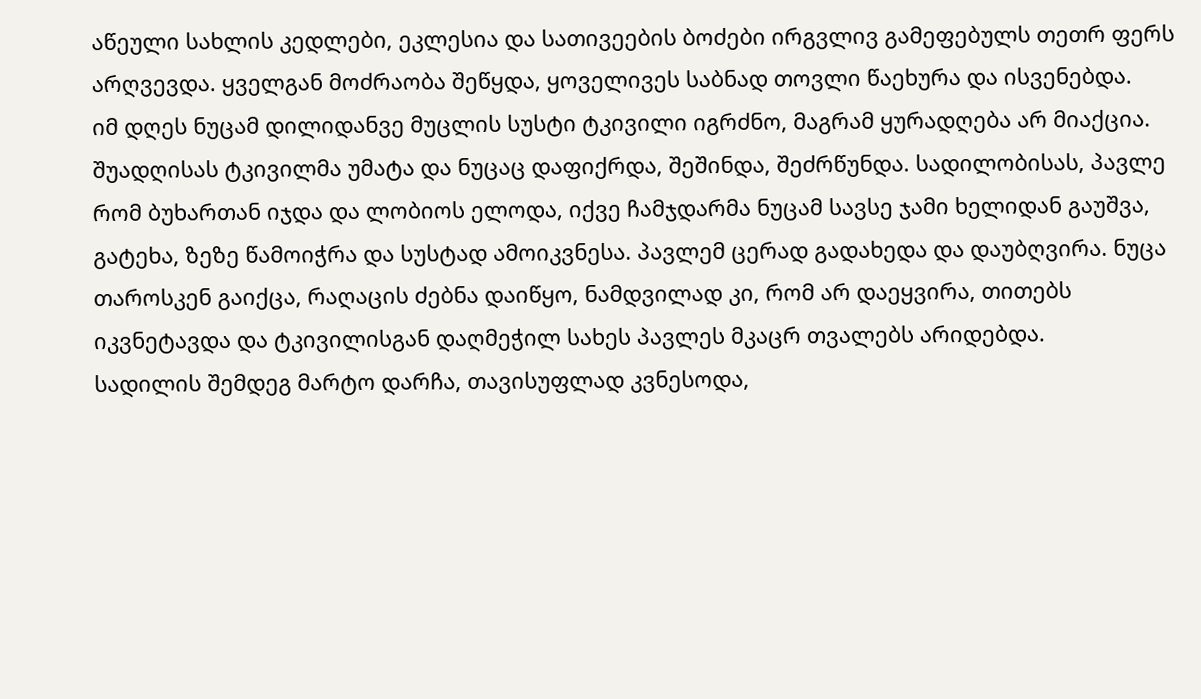აწეული სახლის კედლები, ეკლესია და სათივეების ბოძები ირგვლივ გამეფებულს თეთრ ფერს არღვევდა. ყველგან მოძრაობა შეწყდა, ყოველივეს საბნად თოვლი წაეხურა და ისვენებდა.
იმ დღეს ნუცამ დილიდანვე მუცლის სუსტი ტკივილი იგრძნო, მაგრამ ყურადღება არ მიაქცია. შუადღისას ტკივილმა უმატა და ნუცაც დაფიქრდა, შეშინდა, შეძრწუნდა. სადილობისას, პავლე რომ ბუხართან იჯდა და ლობიოს ელოდა, იქვე ჩამჯდარმა ნუცამ სავსე ჯამი ხელიდან გაუშვა, გატეხა, ზეზე წამოიჭრა და სუსტად ამოიკვნესა. პავლემ ცერად გადახედა და დაუბღვირა. ნუცა თაროსკენ გაიქცა, რაღაცის ძებნა დაიწყო, ნამდვილად კი, რომ არ დაეყვირა, თითებს იკვნეტავდა და ტკივილისგან დაღმეჭილ სახეს პავლეს მკაცრ თვალებს არიდებდა.
სადილის შემდეგ მარტო დარჩა, თავისუფლად კვნესოდა,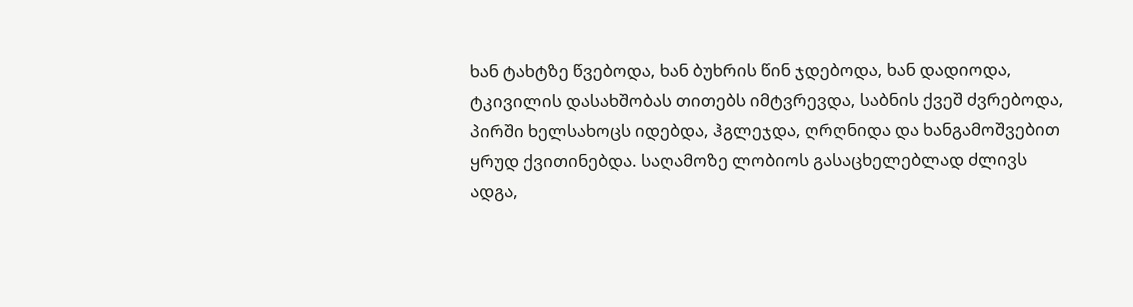ხან ტახტზე წვებოდა, ხან ბუხრის წინ ჯდებოდა, ხან დადიოდა, ტკივილის დასახშობას თითებს იმტვრევდა, საბნის ქვეშ ძვრებოდა, პირში ხელსახოცს იდებდა, ჰგლეჯდა, ღრღნიდა და ხანგამოშვებით ყრუდ ქვითინებდა. საღამოზე ლობიოს გასაცხელებლად ძლივს ადგა,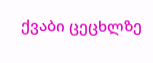ქვაბი ცეცხლზე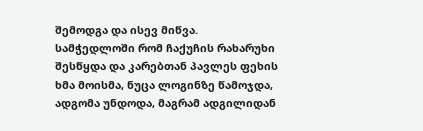შემოდგა და ისევ მიწვა.
სამჭედლოში რომ ჩაქუჩის რახარუხი შესწყდა და კარებთან პავლეს ფეხის ხმა მოისმა, ნუცა ლოგინზე წამოჯდა, ადგომა უნდოდა, მაგრამ ადგილიდან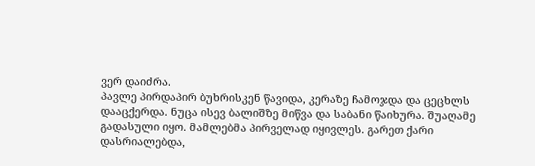ვერ დაიძრა.
პავლე პირდაპირ ბუხრისკენ წავიდა, კერაზე ჩამოჯდა და ცეცხლს დააცქერდა. ნუცა ისევ ბალიშზე მიწვა და საბანი წაიხურა. შუაღამე გადასული იყო. მამლებმა პირველად იყივლეს. გარეთ ქარი დასრიალებდა,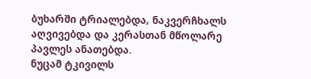ბუხარში ტრიალებდა, ნაკვერჩხალს აღვივებდა და კერასთან მწოლარე პავლეს ანათებდა.
ნუცამ ტკივილს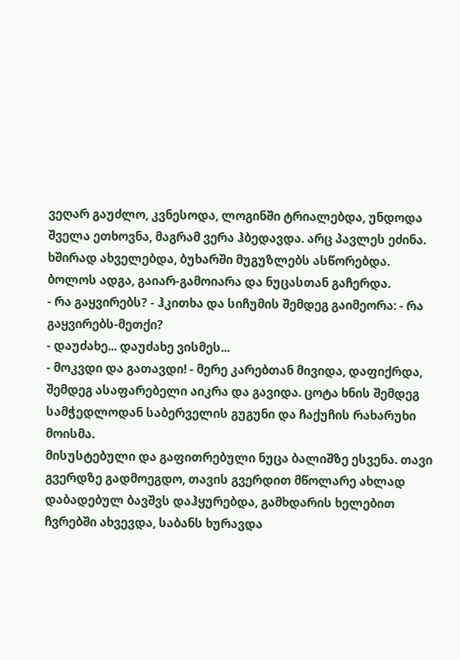ვეღარ გაუძლო, კვნესოდა, ლოგინში ტრიალებდა, უნდოდა შველა ეთხოვნა, მაგრამ ვერა ჰბედავდა. არც პავლეს ეძინა. ხშირად ახველებდა, ბუხარში მუგუზლებს ასწორებდა. ბოლოს ადგა, გაიარ-გამოიარა და ნუცასთან გაჩერდა.
- რა გაყვირებს? - ჰკითხა და სიჩუმის შემდეგ გაიმეორა: - რა გაყვირებს-მეთქი?
- დაუძახე... დაუძახე ვისმეს...
- მოკვდი და გათავდი! - მერე კარებთან მივიდა, დაფიქრდა, შემდეგ ასაფარებელი აიკრა და გავიდა. ცოტა ხნის შემდეგ სამჭედლოდან საბერველის გუგუნი და ჩაქუჩის რახარუხი მოისმა.
მისუსტებული და გაფითრებული ნუცა ბალიშზე ესვენა. თავი გვერდზე გადმოეგდო, თავის გვერდით მწოლარე ახლად დაბადებულ ბავშვს დაჰყურებდა, გამხდარის ხელებით ჩვრებში ახვევდა, საბანს ხურავდა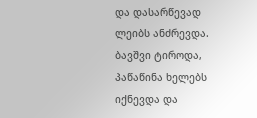და დასარწევად ლეიბს ანძრევდა. ბავშვი ტიროდა, პაწაწინა ხელებს იქნევდა და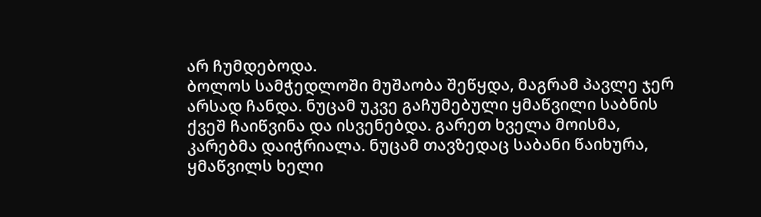არ ჩუმდებოდა.
ბოლოს სამჭედლოში მუშაობა შეწყდა, მაგრამ პავლე ჯერ არსად ჩანდა. ნუცამ უკვე გაჩუმებული ყმაწვილი საბნის ქვეშ ჩაიწვინა და ისვენებდა. გარეთ ხველა მოისმა, კარებმა დაიჭრიალა. ნუცამ თავზედაც საბანი წაიხურა, ყმაწვილს ხელი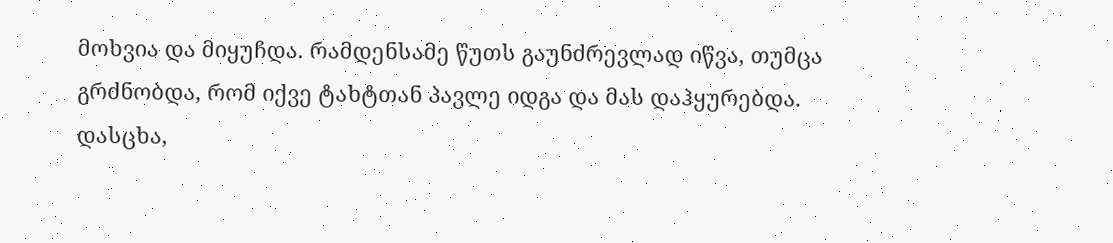მოხვია და მიყუჩდა. რამდენსამე წუთს გაუნძრევლად იწვა, თუმცა გრძნობდა, რომ იქვე ტახტთან პავლე იდგა და მას დაჰყურებდა.
დასცხა,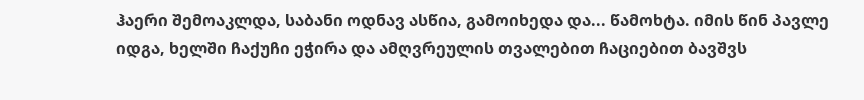ჰაერი შემოაკლდა, საბანი ოდნავ ასწია, გამოიხედა და... წამოხტა. იმის წინ პავლე იდგა, ხელში ჩაქუჩი ეჭირა და ამღვრეულის თვალებით ჩაციებით ბავშვს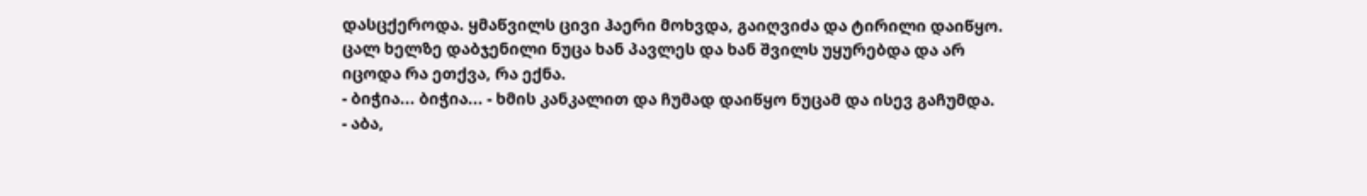დასცქეროდა. ყმაწვილს ცივი ჰაერი მოხვდა, გაიღვიძა და ტირილი დაიწყო. ცალ ხელზე დაბჯენილი ნუცა ხან პავლეს და ხან შვილს უყურებდა და არ იცოდა რა ეთქვა, რა ექნა.
- ბიჭია... ბიჭია... - ხმის კანკალით და ჩუმად დაიწყო ნუცამ და ისევ გაჩუმდა.
- აბა,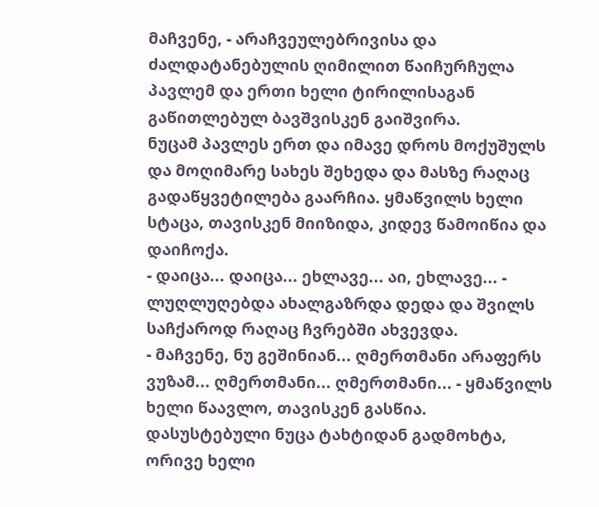მაჩვენე, - არაჩვეულებრივისა და ძალდატანებულის ღიმილით წაიჩურჩულა პავლემ და ერთი ხელი ტირილისაგან გაწითლებულ ბავშვისკენ გაიშვირა.
ნუცამ პავლეს ერთ და იმავე დროს მოქუშულს და მოღიმარე სახეს შეხედა და მასზე რაღაც გადაწყვეტილება გაარჩია. ყმაწვილს ხელი სტაცა, თავისკენ მიიზიდა, კიდევ წამოიწია და დაიჩოქა.
- დაიცა... დაიცა... ეხლავე... აი, ეხლავე... - ლუღლუღებდა ახალგაზრდა დედა და შვილს საჩქაროდ რაღაც ჩვრებში ახვევდა.
- მაჩვენე, ნუ გეშინიან... ღმერთმანი არაფერს ვუზამ... ღმერთმანი... ღმერთმანი... - ყმაწვილს ხელი წაავლო, თავისკენ გასწია.
დასუსტებული ნუცა ტახტიდან გადმოხტა, ორივე ხელი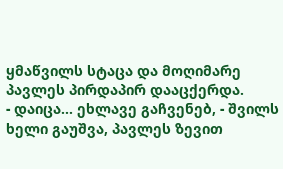ყმაწვილს სტაცა და მოღიმარე პავლეს პირდაპირ დააცქერდა.
- დაიცა... ეხლავე გაჩვენებ, - შვილს ხელი გაუშვა, პავლეს ზევით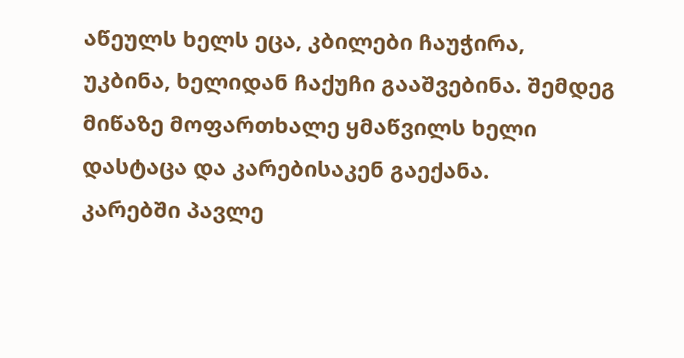აწეულს ხელს ეცა, კბილები ჩაუჭირა, უკბინა, ხელიდან ჩაქუჩი გააშვებინა. შემდეგ მიწაზე მოფართხალე ყმაწვილს ხელი დასტაცა და კარებისაკენ გაექანა.
კარებში პავლე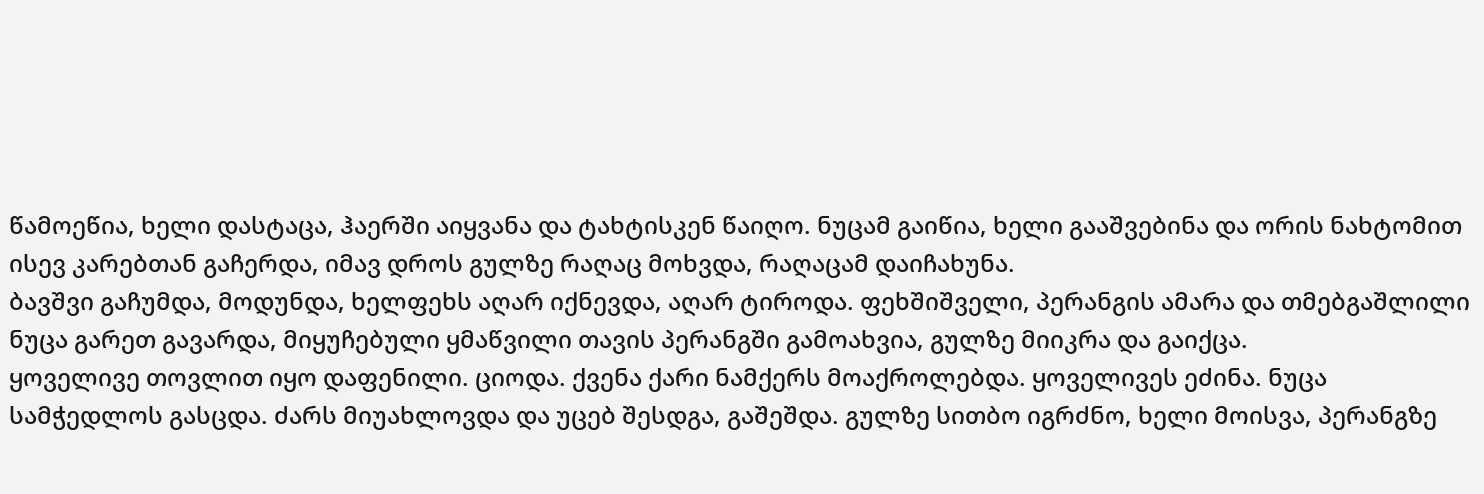წამოეწია, ხელი დასტაცა, ჰაერში აიყვანა და ტახტისკენ წაიღო. ნუცამ გაიწია, ხელი გააშვებინა და ორის ნახტომით ისევ კარებთან გაჩერდა, იმავ დროს გულზე რაღაც მოხვდა, რაღაცამ დაიჩახუნა.
ბავშვი გაჩუმდა, მოდუნდა, ხელფეხს აღარ იქნევდა, აღარ ტიროდა. ფეხშიშველი, პერანგის ამარა და თმებგაშლილი ნუცა გარეთ გავარდა, მიყუჩებული ყმაწვილი თავის პერანგში გამოახვია, გულზე მიიკრა და გაიქცა.
ყოველივე თოვლით იყო დაფენილი. ციოდა. ქვენა ქარი ნამქერს მოაქროლებდა. ყოველივეს ეძინა. ნუცა სამჭედლოს გასცდა. ძარს მიუახლოვდა და უცებ შესდგა, გაშეშდა. გულზე სითბო იგრძნო, ხელი მოისვა, პერანგზე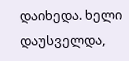დაიხედა. ხელი დაუსველდა,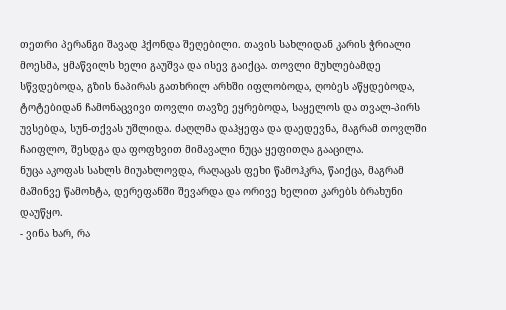თეთრი პერანგი შავად ჰქონდა შეღებილი. თავის სახლიდან კარის ჭრიალი მოესმა, ყმაწვილს ხელი გაუშვა და ისევ გაიქცა. თოვლი მუხლებამდე სწვდებოდა, გზის ნაპირას გათხრილ არხში იფლობოდა, ღობეს აწყდებოდა, ტოტებიდან ჩამონაცვივი თოვლი თავზე ეყრებოდა, საყელოს და თვალ-პირს უვსებდა, სუნ-თქვას უშლიდა. ძაღლმა დაჰყეფა და დაედევნა, მაგრამ თოვლში ჩაიფლო, შესდგა და ფოფხვით მიმავალი ნუცა ყეფითღა გააცილა.
ნუცა აკოფას სახლს მიუახლოვდა, რაღაცას ფეხი წამოჰკრა, წაიქცა, მაგრამ მაშინვე წამოხტა, დერეფანში შევარდა და ორივე ხელით კარებს ბრახუნი დაუწყო.
- ვინა ხარ, რა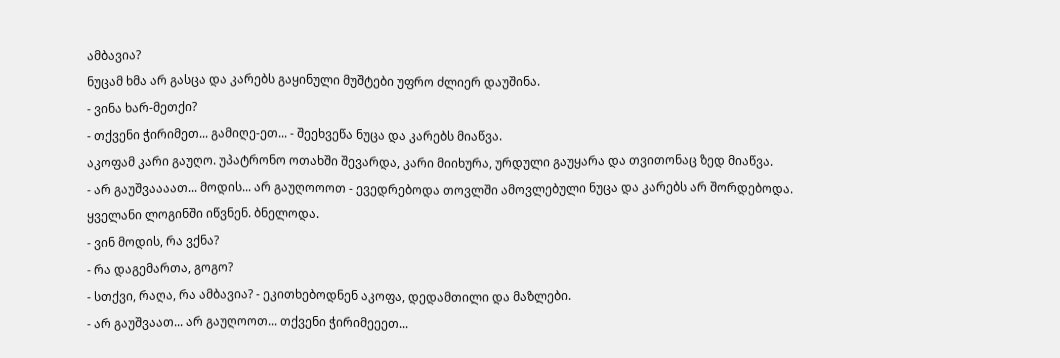ამბავია?
ნუცამ ხმა არ გასცა და კარებს გაყინული მუშტები უფრო ძლიერ დაუშინა.
- ვინა ხარ-მეთქი?
- თქვენი ჭირიმეთ... გამიღე-ეთ... - შეეხვეწა ნუცა და კარებს მიაწვა.
აკოფამ კარი გაუღო. უპატრონო ოთახში შევარდა, კარი მიიხურა, ურდული გაუყარა და თვითონაც ზედ მიაწვა.
- არ გაუშვაააათ... მოდის... არ გაუღოოოთ - ევედრებოდა თოვლში ამოვლებული ნუცა და კარებს არ შორდებოდა.
ყველანი ლოგინში იწვნენ. ბნელოდა.
- ვინ მოდის, რა ვქნა?
- რა დაგემართა, გოგო?
- სთქვი, რაღა, რა ამბავია? - ეკითხებოდნენ აკოფა, დედამთილი და მაზლები.
- არ გაუშვაათ... არ გაუღოოთ... თქვენი ჭირიმეეეთ...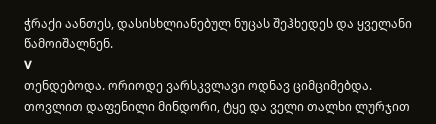ჭრაქი აანთეს, დასისხლიანებულ ნუცას შეჰხედეს და ყველანი წამოიშალნენ.
V
თენდებოდა. ორიოდე ვარსკვლავი ოდნავ ციმციმებდა. თოვლით დაფენილი მინდორი, ტყე და ველი თალხი ლურჯით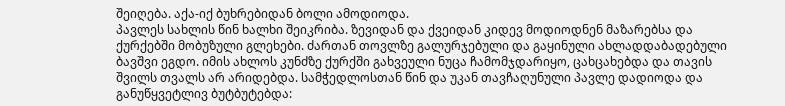შეიღება. აქა-იქ ბუხრებიდან ბოლი ამოდიოდა.
პავლეს სახლის წინ ხალხი შეიკრიბა. ზევიდან და ქვეიდან კიდევ მოდიოდნენ მაზარებსა და ქურქებში მობუზული გლეხები. ძართან თოვლზე გალურჯებული და გაყინული ახლადდაბადებული ბავშვი ეგდო. იმის ახლოს კუნძზე ქურქში გახვეული ნუცა ჩამომჯდარიყო, ცახცახებდა და თავის შვილს თვალს არ არიდებდა. სამჭედლოსთან წინ და უკან თავჩაღუნული პავლე დადიოდა და განუწყვეტლივ ბუტბუტებდა: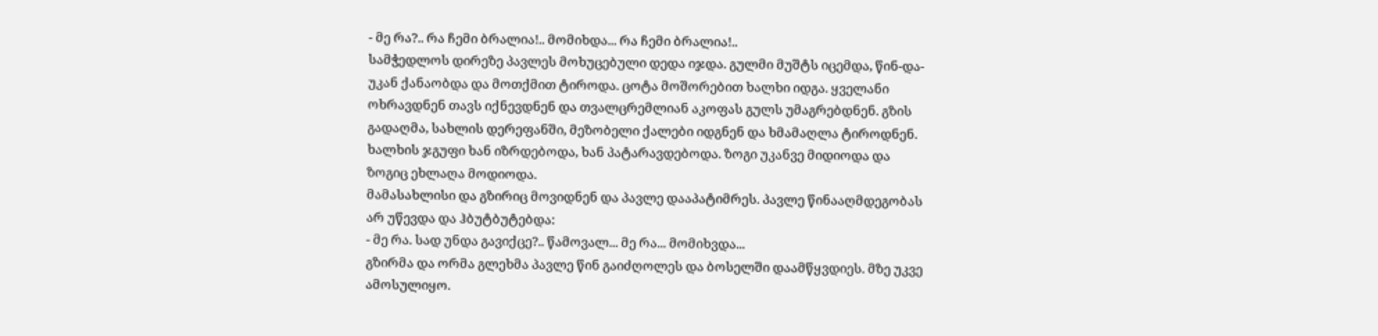- მე რა?.. რა ჩემი ბრალია!.. მომიხდა... რა ჩემი ბრალია!..
სამჭედლოს დირეზე პავლეს მოხუცებული დედა იჯდა. გულმი მუშტს იცემდა, წინ-და-უკან ქანაობდა და მოთქმით ტიროდა. ცოტა მოშორებით ხალხი იდგა. ყველანი ოხრავდნენ თავს იქნევდნენ და თვალცრემლიან აკოფას გულს უმაგრებდნენ. გზის გადაღმა, სახლის დერეფანში, მეზობელი ქალები იდგნენ და ხმამაღლა ტიროდნენ. ხალხის ჯგუფი ხან იზრდებოდა, ხან პატარავდებოდა. ზოგი უკანვე მიდიოდა და ზოგიც ეხლაღა მოდიოდა.
მამასახლისი და გზირიც მოვიდნენ და პავლე დააპატიმრეს. პავლე წინააღმდეგობას არ უწევდა და ჰბუტბუტებდა:
- მე რა. სად უნდა გავიქცე?.. წამოვალ... მე რა... მომიხვდა...
გზირმა და ორმა გლეხმა პავლე წინ გაიძღოლეს და ბოსელში დაამწყვდიეს. მზე უკვე ამოსულიყო.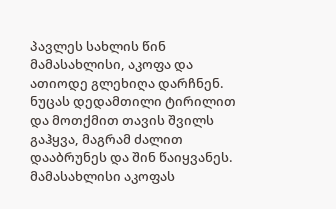პავლეს სახლის წინ მამასახლისი, აკოფა და ათიოდე გლეხიღა დარჩნენ. ნუცას დედამთილი ტირილით და მოთქმით თავის შვილს გაჰყვა, მაგრამ ძალით დააბრუნეს და შინ წაიყვანეს. მამასახლისი აკოფას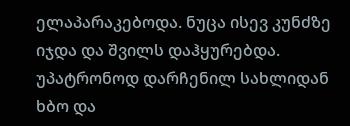ელაპარაკებოდა. ნუცა ისევ კუნძზე იჯდა და შვილს დაჰყურებდა. უპატრონოდ დარჩენილ სახლიდან ხბო და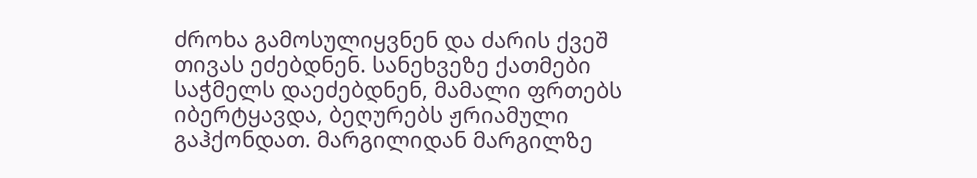ძროხა გამოსულიყვნენ და ძარის ქვეშ თივას ეძებდნენ. სანეხვეზე ქათმები საჭმელს დაეძებდნენ, მამალი ფრთებს იბერტყავდა, ბეღურებს ჟრიამული გაჰქონდათ. მარგილიდან მარგილზე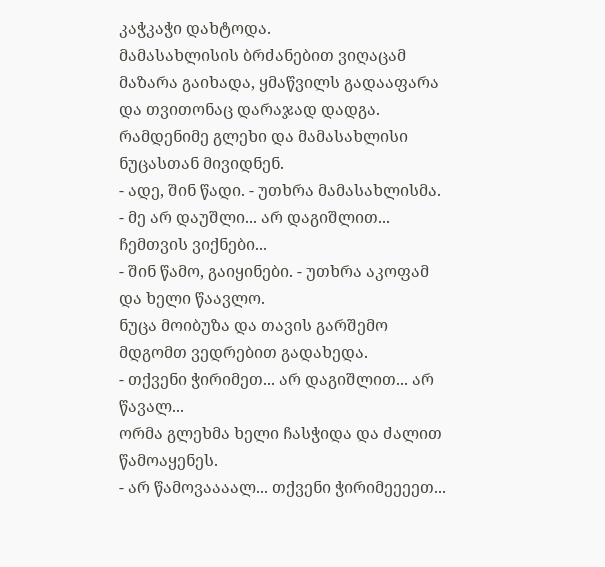კაჭკაჭი დახტოდა.
მამასახლისის ბრძანებით ვიღაცამ მაზარა გაიხადა, ყმაწვილს გადააფარა და თვითონაც დარაჯად დადგა. რამდენიმე გლეხი და მამასახლისი ნუცასთან მივიდნენ.
- ადე, შინ წადი. - უთხრა მამასახლისმა.
- მე არ დაუშლი... არ დაგიშლით... ჩემთვის ვიქნები...
- შინ წამო, გაიყინები. - უთხრა აკოფამ და ხელი წაავლო.
ნუცა მოიბუზა და თავის გარშემო მდგომთ ვედრებით გადახედა.
- თქვენი ჭირიმეთ... არ დაგიშლით... არ წავალ...
ორმა გლეხმა ხელი ჩასჭიდა და ძალით წამოაყენეს.
- არ წამოვაააალ... თქვენი ჭირიმეეეეთ...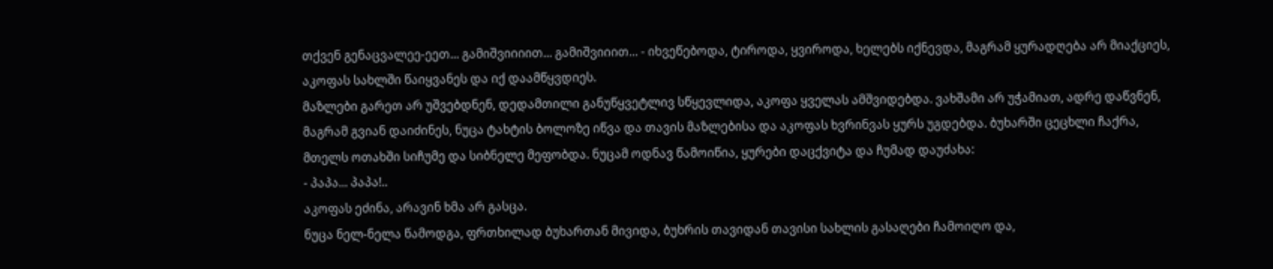თქვენ გენაცვალეე-ეეთ... გამიშვიიიით... გამიშვიიით... - იხვეწებოდა, ტიროდა, ყვიროდა, ხელებს იქნევდა, მაგრამ ყურადღება არ მიაქციეს, აკოფას სახლში წაიყვანეს და იქ დაამწყვდიეს.
მაზლები გარეთ არ უშვებდნენ, დედამთილი განუწყვეტლივ სწყევლიდა, აკოფა ყველას ამშვიდებდა. ვახშამი არ უჭამიათ, ადრე დაწვნენ, მაგრამ გვიან დაიძინეს, ნუცა ტახტის ბოლოზე იწვა და თავის მაზლებისა და აკოფას ხვრინვას ყურს უგდებდა. ბუხარში ცეცხლი ჩაქრა, მთელს ოთახში სიჩუმე და სიბნელე მეფობდა. ნუცამ ოდნავ წამოიწია, ყურები დაცქვიტა და ჩუმად დაუძახა:
- პაპა... პაპა!..
აკოფას ეძინა, არავინ ხმა არ გასცა.
ნუცა ნელ-ნელა წამოდგა, ფრთხილად ბუხართან მივიდა, ბუხრის თავიდან თავისი სახლის გასაღები ჩამოიღო და,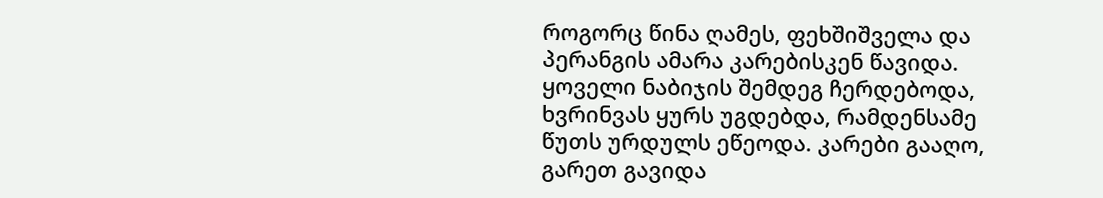როგორც წინა ღამეს, ფეხშიშველა და პერანგის ამარა კარებისკენ წავიდა. ყოველი ნაბიჯის შემდეგ ჩერდებოდა, ხვრინვას ყურს უგდებდა, რამდენსამე წუთს ურდულს ეწეოდა. კარები გააღო, გარეთ გავიდა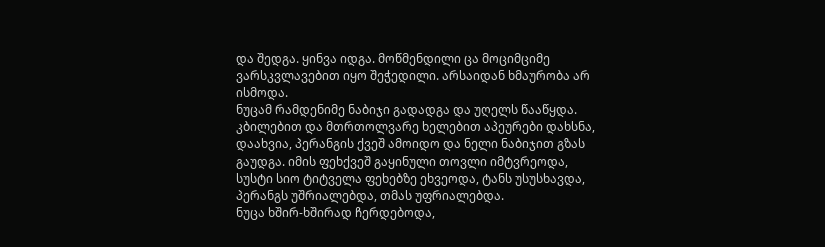და შედგა. ყინვა იდგა. მოწმენდილი ცა მოციმციმე ვარსკვლავებით იყო შეჭედილი. არსაიდან ხმაურობა არ ისმოდა.
ნუცამ რამდენიმე ნაბიჯი გადადგა და უღელს წააწყდა. კბილებით და მთრთოლვარე ხელებით აპეურები დახსნა, დაახვია, პერანგის ქვეშ ამოიდო და ნელი ნაბიჯით გზას გაუდგა. იმის ფეხქვეშ გაყინული თოვლი იმტვრეოდა, სუსტი სიო ტიტველა ფეხებზე ეხვეოდა, ტანს უსუსხავდა, პერანგს უშრიალებდა, თმას უფრიალებდა.
ნუცა ხშირ-ხშირად ჩერდებოდა,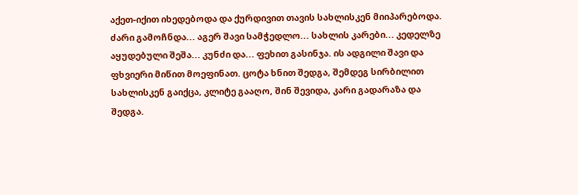აქეთ-იქით იხედებოდა და ქურდივით თავის სახლისკენ მიიპარებოდა.
ძარი გამოჩნდა... აგერ შავი სამჭედლო... სახლის კარები... კედელზე აყუდებული შეშა... კუნძი და... ფეხით გასინჯა. ის ადგილი შავი და ფხვიერი მიწით მოეფინათ. ცოტა ხნით შედგა, შემდეგ სირბილით სახლისკენ გაიქცა, კლიტე გააღო, შინ შევიდა, კარი გადარაზა და შედგა.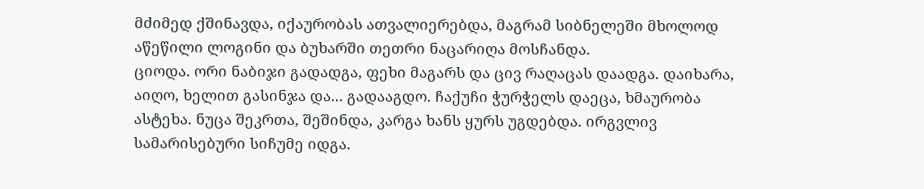მძიმედ ქშინავდა, იქაურობას ათვალიერებდა, მაგრამ სიბნელეში მხოლოდ აწეწილი ლოგინი და ბუხარში თეთრი ნაცარიღა მოსჩანდა.
ციოდა. ორი ნაბიჯი გადადგა, ფეხი მაგარს და ცივ რაღაცას დაადგა. დაიხარა, აიღო, ხელით გასინჯა და... გადააგდო. ჩაქუჩი ჭურჭელს დაეცა, ხმაურობა ასტეხა. ნუცა შეკრთა, შეშინდა, კარგა ხანს ყურს უგდებდა. ირგვლივ სამარისებური სიჩუმე იდგა.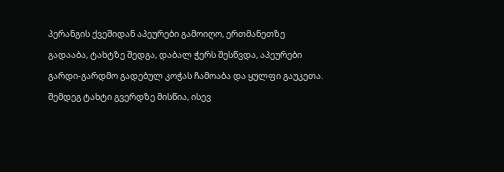პერანგის ქვეშიდან აპეურები გამოიღო, ერთმანეთზე გადააბა, ტახტზე შედგა, დაბალ ჭერს შესწვდა, აპეურები გარდი-გარდმო გადებულ კოჭას ჩამოაბა და ყულფი გაუკეთა. შემდეგ ტახტი გვერდზე მისწია, ისევ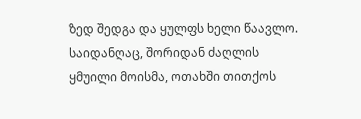ზედ შედგა და ყულფს ხელი წაავლო.
საიდანღაც, შორიდან ძაღლის ყმუილი მოისმა, ოთახში თითქოს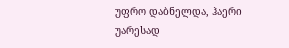უფრო დაბნელდა, ჰაერი უარესად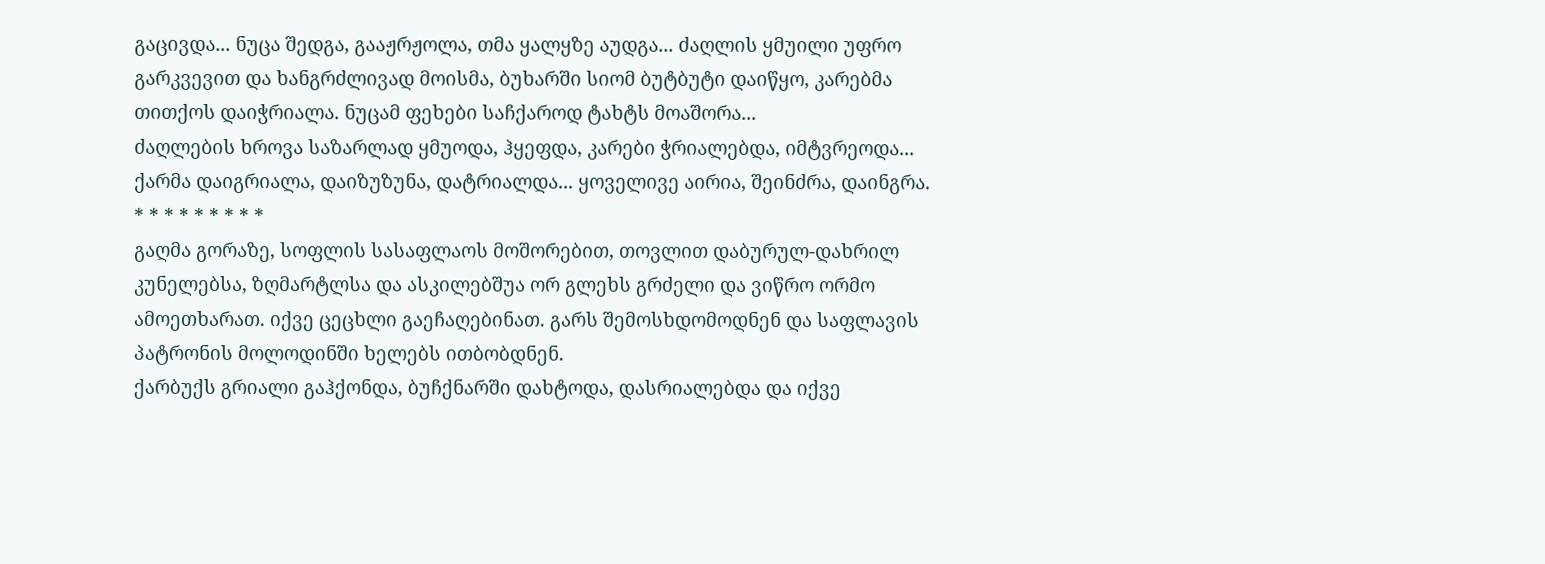გაცივდა... ნუცა შედგა, გააჟრჟოლა, თმა ყალყზე აუდგა... ძაღლის ყმუილი უფრო გარკვევით და ხანგრძლივად მოისმა, ბუხარში სიომ ბუტბუტი დაიწყო, კარებმა თითქოს დაიჭრიალა. ნუცამ ფეხები საჩქაროდ ტახტს მოაშორა...
ძაღლების ხროვა საზარლად ყმუოდა, ჰყეფდა, კარები ჭრიალებდა, იმტვრეოდა... ქარმა დაიგრიალა, დაიზუზუნა, დატრიალდა... ყოველივე აირია, შეინძრა, დაინგრა.
* * * * * * * * *
გაღმა გორაზე, სოფლის სასაფლაოს მოშორებით, თოვლით დაბურულ-დახრილ კუნელებსა, ზღმარტლსა და ასკილებშუა ორ გლეხს გრძელი და ვიწრო ორმო ამოეთხარათ. იქვე ცეცხლი გაეჩაღებინათ. გარს შემოსხდომოდნენ და საფლავის პატრონის მოლოდინში ხელებს ითბობდნენ.
ქარბუქს გრიალი გაჰქონდა, ბუჩქნარში დახტოდა, დასრიალებდა და იქვე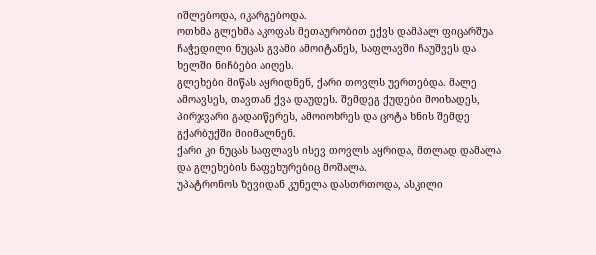იშლებოდა, იკარგებოდა.
ოთხმა გლეხმა აკოფას მეთაურობით ექვს დამპალ ფიცარშუა ჩაჭედილი ნუცას გვამი ამოიტანეს, საფლავში ჩაუშვეს და ხელში ნიჩბები აიღეს.
გლეხები მიწას აყრიდნენ, ქარი თოვლს უერთებდა. მალე ამოავსეს, თავთან ქვა დაუდეს. შემდეგ ქუდები მოიხადეს, პირჯვარი გადაიწერეს, ამოიოხრეს და ცოტა ხნის შემდე გქარბუქში მიიმალნენ.
ქარი კი ნუცას საფლავს ისევ თოვლს აყრიდა, მთლად დამალა და გლეხების ნაფეხურებიც მოშალა.
უპატრონოს ზევიდან კუნელა დასთრთოდა, ასკილი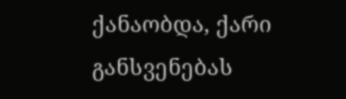ქანაობდა, ქარი განსვენებას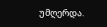უმღერდა.